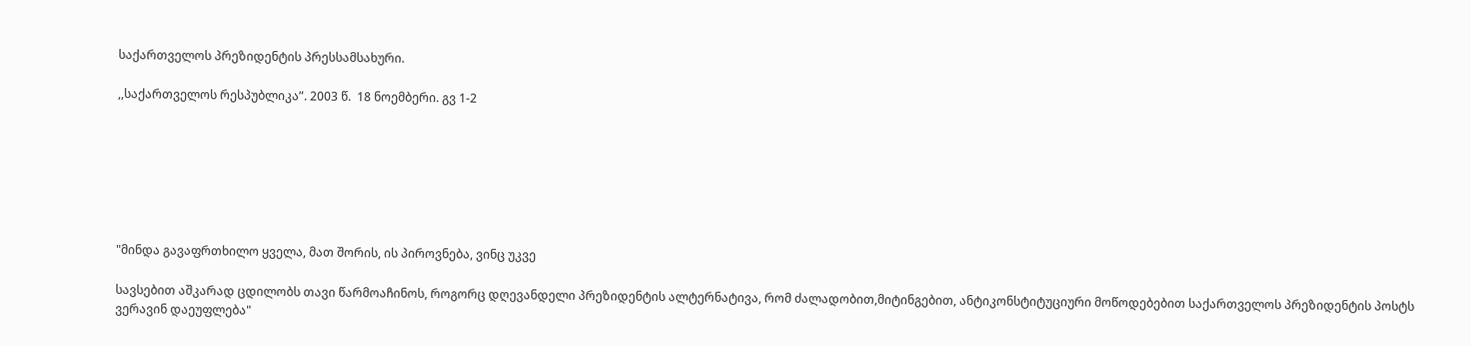საქართველოს პრეზიდენტის პრესსამსახური.

,,საქართველოს რესპუბლიკა”. 2003 წ.  18 ნოემბერი. გვ 1-2







"მინდა გავაფრთხილო ყველა, მათ შორის, ის პიროვნება, ვინც უკვე

სავსებით აშკარად ცდილობს თავი წარმოაჩინოს, როგორც დღევანდელი პრეზიდენტის ალტერნატივა, რომ ძალადობით,მიტინგებით, ანტიკონსტიტუციური მოწოდებებით საქართველოს პრეზიდენტის პოსტს ვერავინ დაეუფლება"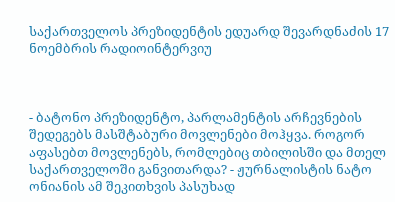საქართველოს პრეზიდენტის ედუარდ შევარდნაძის 17 ნოემბრის რადიოინტერვიუ



- ბატონო პრეზიდენტო, პარლამენტის არჩევნების შედეგებს მასშტაბური მოვლენები მოჰყვა. როგორ აფასებთ მოვლენებს, რომლებიც თბილისში და მთელ საქართველოში განვითარდა? - ჟურნალისტის ნატო ონიანის ამ შეკითხვის პასუხად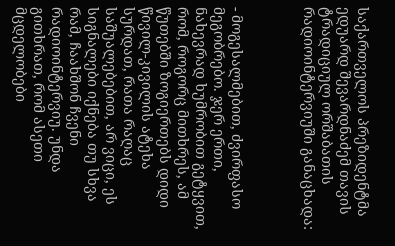საქართველოს პრეზიდენტმა ედუარდ შევარდნაძემ თავის ტრადიციულ ორშაბათის რადიოინტერვიუში განაცხადა:



- მოგესალმებით, ძვირფასო მეგობრებო. ჯერ ერთი, ნახევრად ხუმრობით გეტყვით, რომ, როგორც მითხრეს, ამ წუთებში ზოგიერთებს დიდი წივილ-კივილის ატეხა სურდათ, რათა რაღაც საშუალებებით, არ ვიცი, ეს სიგნალები იქნება თუ სხვა რამ, ჩაახშონ ჩვენი რადიოინტერვიუ. უნდა გითხრათ, რომ ასეთი მცდელობები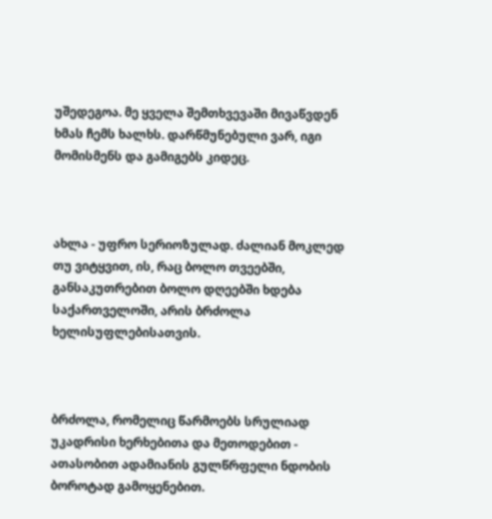უშედეგოა. მე ყველა შემთხვევაში მივაწვდენ ხმას ჩემს ხალხს. დარწმუნებული ვარ, იგი მომისმენს და გამიგებს კიდეც.



ახლა - უფრო სერიოზულად. ძალიან მოკლედ თუ ვიტყვით, ის, რაც ბოლო თვეებში, განსაკუთრებით ბოლო დღეებში ხდება საქართველოში, არის ბრძოლა ხელისუფლებისათვის.



ბრძოლა, რომელიც წარმოებს სრულიად უკადრისი ხერხებითა და მეთოდებით - ათასობით ადამიანის გულწრფელი ნდობის ბოროტად გამოყენებით.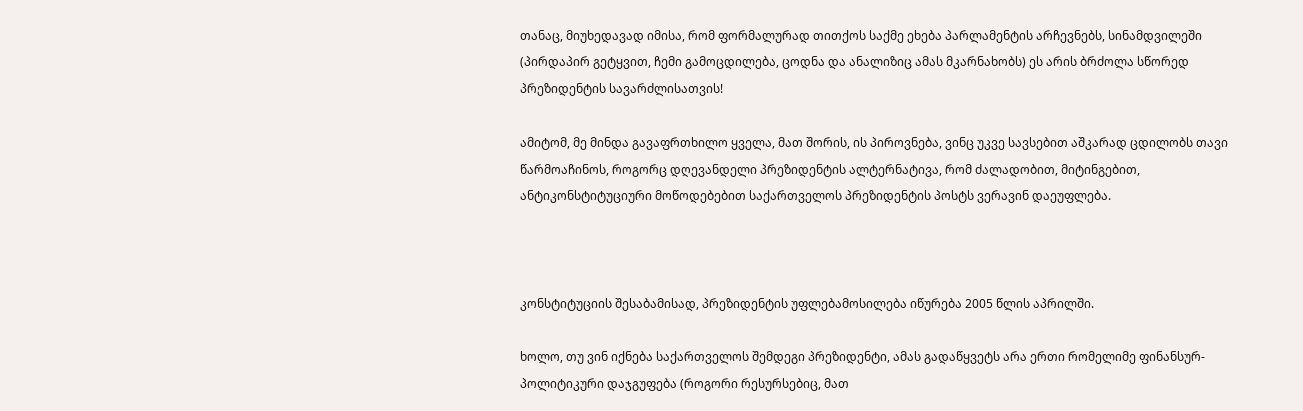თანაც, მიუხედავად იმისა, რომ ფორმალურად თითქოს საქმე ეხება პარლამენტის არჩევნებს, სინამდვილეში (პირდაპირ გეტყვით, ჩემი გამოცდილება, ცოდნა და ანალიზიც ამას მკარნახობს) ეს არის ბრძოლა სწორედ პრეზიდენტის სავარძლისათვის!

ამიტომ, მე მინდა გავაფრთხილო ყველა, მათ შორის, ის პიროვნება, ვინც უკვე სავსებით აშკარად ცდილობს თავი წარმოაჩინოს, როგორც დღევანდელი პრეზიდენტის ალტერნატივა, რომ ძალადობით, მიტინგებით, ანტიკონსტიტუციური მოწოდებებით საქართველოს პრეზიდენტის პოსტს ვერავინ დაეუფლება.



კონსტიტუციის შესაბამისად, პრეზიდენტის უფლებამოსილება იწურება 2005 წლის აპრილში.

ხოლო, თუ ვინ იქნება საქართველოს შემდეგი პრეზიდენტი, ამას გადაწყვეტს არა ერთი რომელიმე ფინანსურ-პოლიტიკური დაჯგუფება (როგორი რესურსებიც, მათ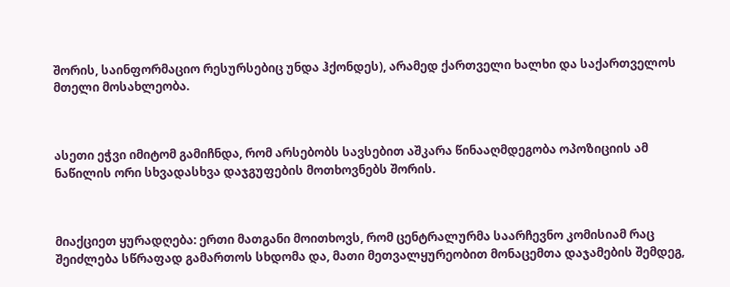შორის, საინფორმაციო რესურსებიც უნდა ჰქონდეს), არამედ ქართველი ხალხი და საქართველოს მთელი მოსახლეობა.



ასეთი ეჭვი იმიტომ გამიჩნდა, რომ არსებობს სავსებით აშკარა წინააღმდეგობა ოპოზიციის ამ ნაწილის ორი სხვადასხვა დაჯგუფების მოთხოვნებს შორის.



მიაქციეთ ყურადღება: ერთი მათგანი მოითხოვს, რომ ცენტრალურმა საარჩევნო კომისიამ რაც შეიძლება სწრაფად გამართოს სხდომა და, მათი მეთვალყურეობით მონაცემთა დაჯამების შემდეგ,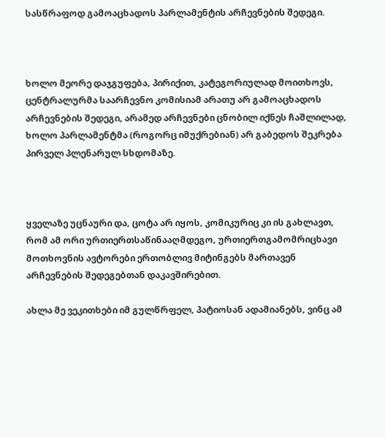სასწრაფოდ გამოაცხადოს პარლამენტის არჩევნების შედეგი.



ხოლო მეორე დაჯგუფება, პირიქით, კატეგორიულად მოითხოვს, ცენტრალურმა საარჩევნო კომისიამ არათუ არ გამოაცხადოს არჩევნების შედეგი, არამედ არჩევნები ცნობილ იქნეს ჩაშლილად, ხოლო პარლამენტმა (როგორც იმუქრებიან) არ გაბედოს შეკრება პირველ პლენარულ სხდომაზე.



ყველაზე უცნაური და, ცოტა არ იყოს, კომიკურიც კი ის გახლავთ, რომ ამ ორი ურთიერთსაწინააღმდეგო, ურთიერთგამომრიცხავი მოთხოვნის ავტორები ერთობლივ მიტინგებს მართავენ არჩევნების შედეგებთან დაკავშირებით.

ახლა მე ვეკითხები იმ გულწრფელ, პატიოსან ადამიანებს, ვინც ამ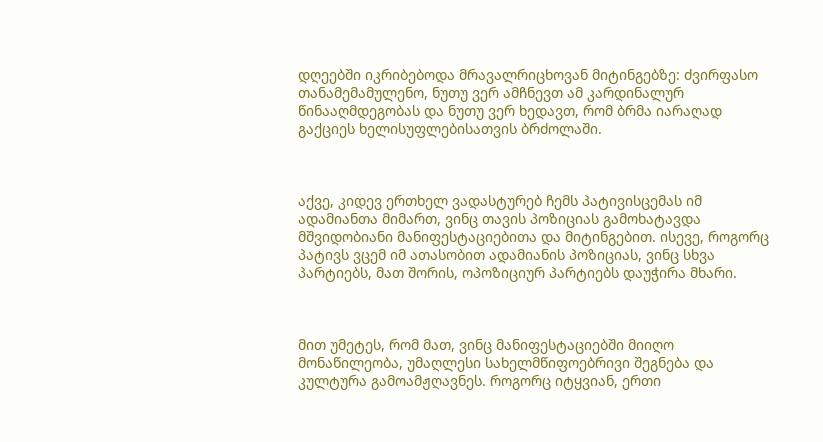დღეებში იკრიბებოდა მრავალრიცხოვან მიტინგებზე: ძვირფასო თანამემამულენო, ნუთუ ვერ ამჩნევთ ამ კარდინალურ წინააღმდეგობას და ნუთუ ვერ ხედავთ, რომ ბრმა იარაღად გაქციეს ხელისუფლებისათვის ბრძოლაში.



აქვე, კიდევ ერთხელ ვადასტურებ ჩემს პატივისცემას იმ ადამიანთა მიმართ, ვინც თავის პოზიციას გამოხატავდა მშვიდობიანი მანიფესტაციებითა და მიტინგებით. ისევე, როგორც პატივს ვცემ იმ ათასობით ადამიანის პოზიციას, ვინც სხვა პარტიებს, მათ შორის, ოპოზიციურ პარტიებს დაუჭირა მხარი.



მით უმეტეს, რომ მათ, ვინც მანიფესტაციებში მიიღო მონაწილეობა, უმაღლესი სახელმწიფოებრივი შეგნება და კულტურა გამოამჟღავნეს. როგორც იტყვიან, ერთი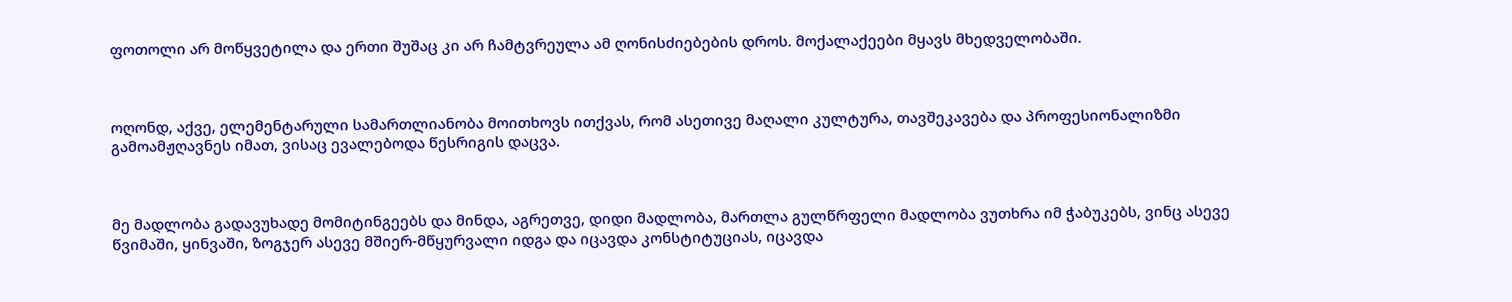ფოთოლი არ მოწყვეტილა და ერთი შუშაც კი არ ჩამტვრეულა ამ ღონისძიებების დროს. მოქალაქეები მყავს მხედველობაში.



ოღონდ, აქვე, ელემენტარული სამართლიანობა მოითხოვს ითქვას, რომ ასეთივე მაღალი კულტურა, თავშეკავება და პროფესიონალიზმი გამოამჟღავნეს იმათ, ვისაც ევალებოდა წესრიგის დაცვა.



მე მადლობა გადავუხადე მომიტინგეებს და მინდა, აგრეთვე, დიდი მადლობა, მართლა გულწრფელი მადლობა ვუთხრა იმ ჭაბუკებს, ვინც ასევე წვიმაში, ყინვაში, ზოგჯერ ასევე მშიერ-მწყურვალი იდგა და იცავდა კონსტიტუციას, იცავდა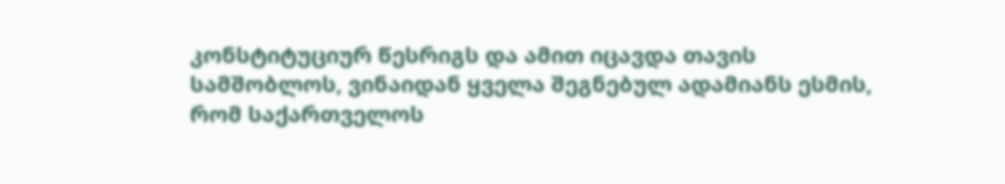კონსტიტუციურ წესრიგს და ამით იცავდა თავის სამშობლოს, ვინაიდან ყველა შეგნებულ ადამიანს ესმის, რომ საქართველოს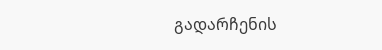გადარჩენის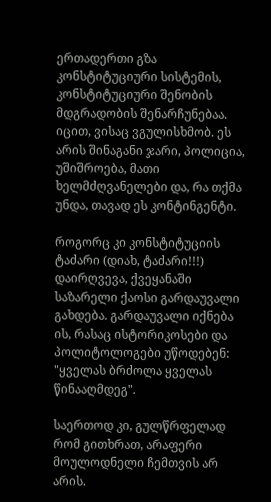ერთადერთი გზა კონსტიტუციური სისტემის, კონსტიტუციური შენობის მდგრადობის შენარჩუნებაა. იცით, ვისაც ვგულისხმობ. ეს არის შინაგანი ჯარი, პოლიცია, უშიშროება, მათი ხელმძღვანელები და, რა თქმა უნდა, თავად ეს კონტინგენტი.

როგორც კი კონსტიტუციის ტაძარი (დიახ, ტაძარი!!!) დაირღვევა, ქვეყანაში საზარელი ქაოსი გარდაუვალი გახდება. გარდაუვალი იქნება ის, რასაც ისტორიკოსები და პოლიტოლოგები უწოდებენ: "ყველას ბრძოლა ყველას წინააღმდეგ".

საერთოდ კი, გულწრფელად რომ გითხრათ, არაფერი მოულოდნელი ჩემთვის არ არის.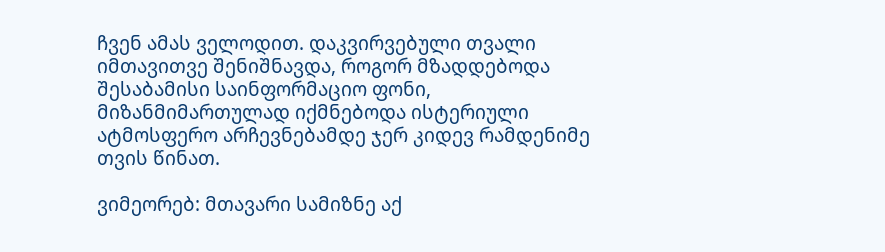ჩვენ ამას ველოდით. დაკვირვებული თვალი იმთავითვე შენიშნავდა, როგორ მზადდებოდა შესაბამისი საინფორმაციო ფონი, მიზანმიმართულად იქმნებოდა ისტერიული ატმოსფერო არჩევნებამდე ჯერ კიდევ რამდენიმე თვის წინათ.

ვიმეორებ: მთავარი სამიზნე აქ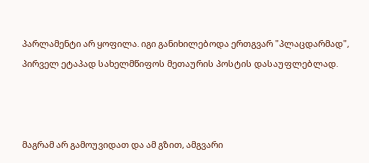პარლამენტი არ ყოფილა. იგი განიხილებოდა ერთგვარ "პლაცდარმად", პირველ ეტაპად სახელმწიფოს მეთაურის პოსტის დასაუფლებლად.



მაგრამ არ გამოუვიდათ და ამ გზით, ამგვარი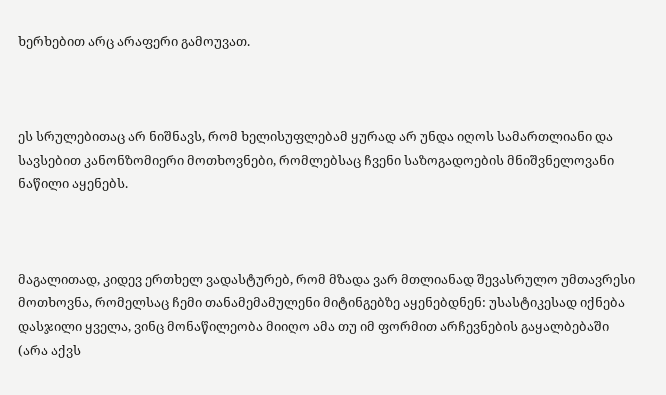ხერხებით არც არაფერი გამოუვათ.



ეს სრულებითაც არ ნიშნავს, რომ ხელისუფლებამ ყურად არ უნდა იღოს სამართლიანი და სავსებით კანონზომიერი მოთხოვნები, რომლებსაც ჩვენი საზოგადოების მნიშვნელოვანი ნაწილი აყენებს.



მაგალითად, კიდევ ერთხელ ვადასტურებ, რომ მზადა ვარ მთლიანად შევასრულო უმთავრესი მოთხოვნა, რომელსაც ჩემი თანამემამულენი მიტინგებზე აყენებდნენ: უსასტიკესად იქნება დასჯილი ყველა, ვინც მონაწილეობა მიიღო ამა თუ იმ ფორმით არჩევნების გაყალბებაში (არა აქვს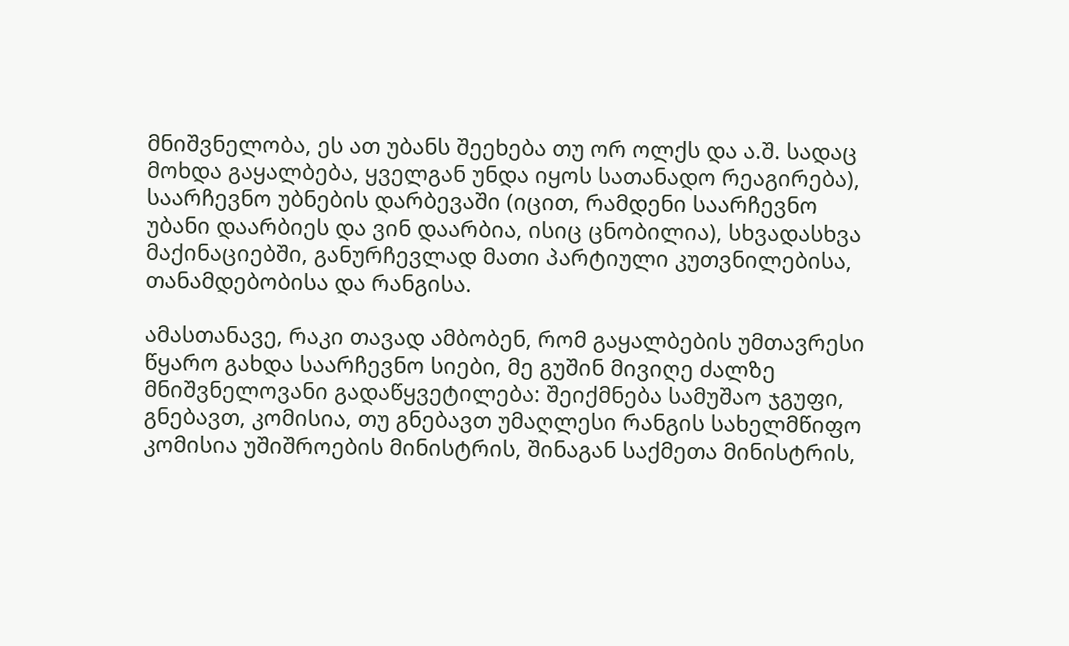მნიშვნელობა, ეს ათ უბანს შეეხება თუ ორ ოლქს და ა.შ. სადაც მოხდა გაყალბება, ყველგან უნდა იყოს სათანადო რეაგირება), საარჩევნო უბნების დარბევაში (იცით, რამდენი საარჩევნო უბანი დაარბიეს და ვინ დაარბია, ისიც ცნობილია), სხვადასხვა მაქინაციებში, განურჩევლად მათი პარტიული კუთვნილებისა, თანამდებობისა და რანგისა.

ამასთანავე, რაკი თავად ამბობენ, რომ გაყალბების უმთავრესი წყარო გახდა საარჩევნო სიები, მე გუშინ მივიღე ძალზე მნიშვნელოვანი გადაწყვეტილება: შეიქმნება სამუშაო ჯგუფი, გნებავთ, კომისია, თუ გნებავთ უმაღლესი რანგის სახელმწიფო კომისია უშიშროების მინისტრის, შინაგან საქმეთა მინისტრის,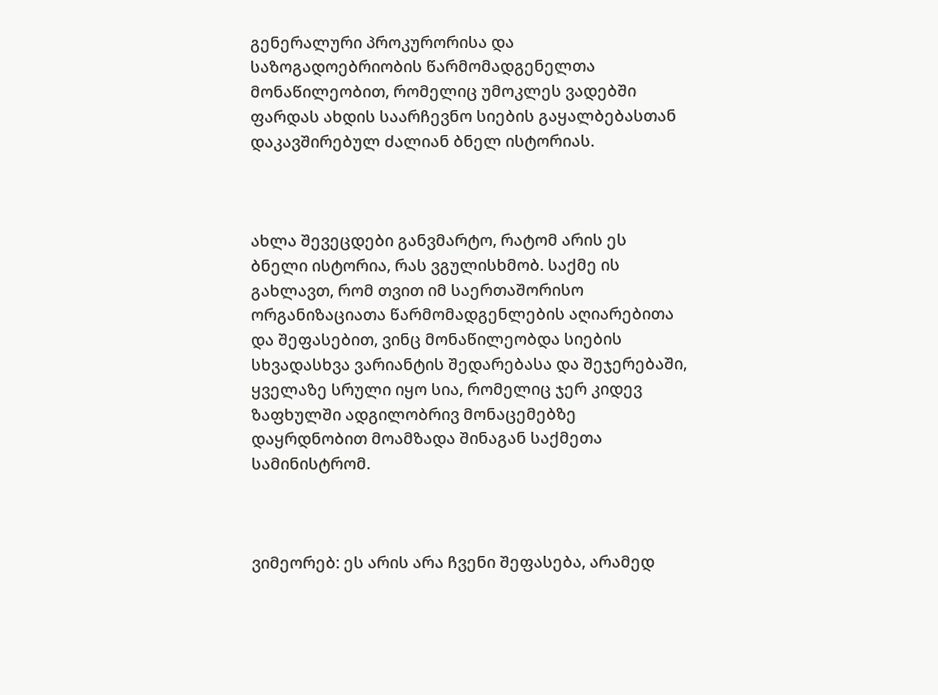გენერალური პროკურორისა და საზოგადოებრიობის წარმომადგენელთა მონაწილეობით, რომელიც უმოკლეს ვადებში ფარდას ახდის საარჩევნო სიების გაყალბებასთან დაკავშირებულ ძალიან ბნელ ისტორიას.



ახლა შევეცდები განვმარტო, რატომ არის ეს ბნელი ისტორია, რას ვგულისხმობ. საქმე ის გახლავთ, რომ თვით იმ საერთაშორისო ორგანიზაციათა წარმომადგენლების აღიარებითა და შეფასებით, ვინც მონაწილეობდა სიების სხვადასხვა ვარიანტის შედარებასა და შეჯერებაში, ყველაზე სრული იყო სია, რომელიც ჯერ კიდევ ზაფხულში ადგილობრივ მონაცემებზე დაყრდნობით მოამზადა შინაგან საქმეთა სამინისტრომ.



ვიმეორებ: ეს არის არა ჩვენი შეფასება, არამედ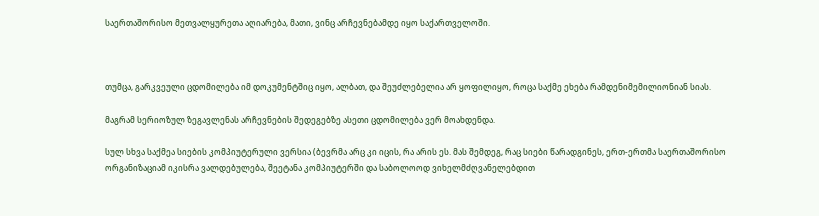საერთაშორისო მეთვალყურეთა აღიარება, მათი, ვინც არჩევნებამდე იყო საქართველოში.



თუმცა, გარკვეული ცდომილება იმ დოკუმენტშიც იყო, ალბათ, და შეუძლებელია არ ყოფილიყო, როცა საქმე ეხება რამდენიმემილიონიან სიას.

მაგრამ სერიოზულ ზეგავლენას არჩევნების შედეგებზე ასეთი ცდომილება ვერ მოახდენდა.

სულ სხვა საქმეა სიების კომპიუტერული ვერსია (ბევრმა არც კი იცის, რა არის ეს. მას შემდეგ, რაც სიები წარადგინეს, ერთ-ერთმა საერთაშორისო ორგანიზაციამ იკისრა ვალდებულება, შეეტანა კომპიუტერში და საბოლოოდ ვიხელმძღვანელებდით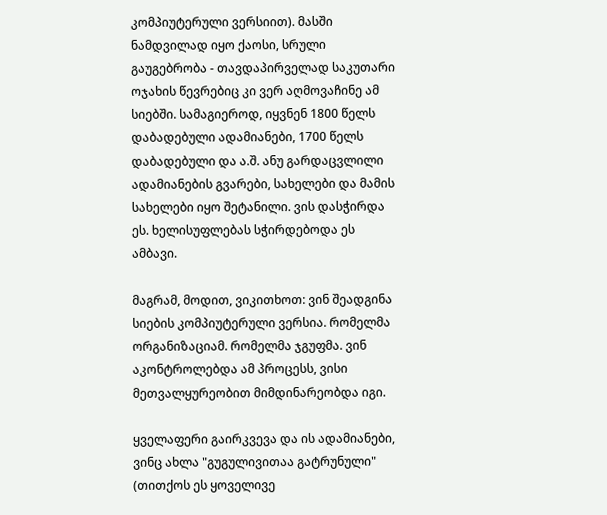კომპიუტერული ვერსიით). მასში ნამდვილად იყო ქაოსი, სრული გაუგებრობა - თავდაპირველად საკუთარი ოჯახის წევრებიც კი ვერ აღმოვაჩინე ამ სიებში. სამაგიეროდ, იყვნენ 1800 წელს დაბადებული ადამიანები, 1700 წელს დაბადებული და ა.შ. ანუ გარდაცვლილი ადამიანების გვარები, სახელები და მამის სახელები იყო შეტანილი. ვის დასჭირდა ეს. ხელისუფლებას სჭირდებოდა ეს ამბავი.

მაგრამ, მოდით, ვიკითხოთ: ვინ შეადგინა სიების კომპიუტერული ვერსია. რომელმა ორგანიზაციამ. რომელმა ჯგუფმა. ვინ აკონტროლებდა ამ პროცესს, ვისი მეთვალყურეობით მიმდინარეობდა იგი.

ყველაფერი გაირკვევა და ის ადამიანები, ვინც ახლა "გუგულივითაა გატრუნული" (თითქოს ეს ყოველივე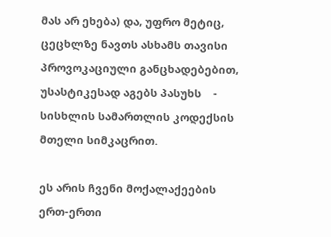მას არ ეხება) და, უფრო მეტიც, ცეცხლზე ნავთს ასხამს თავისი პროვოკაციული განცხადებებით, უსასტიკესად აგებს პასუხს    - სისხლის სამართლის კოდექსის მთელი სიმკაცრით.

ეს არის ჩვენი მოქალაქეების ერთ-ერთი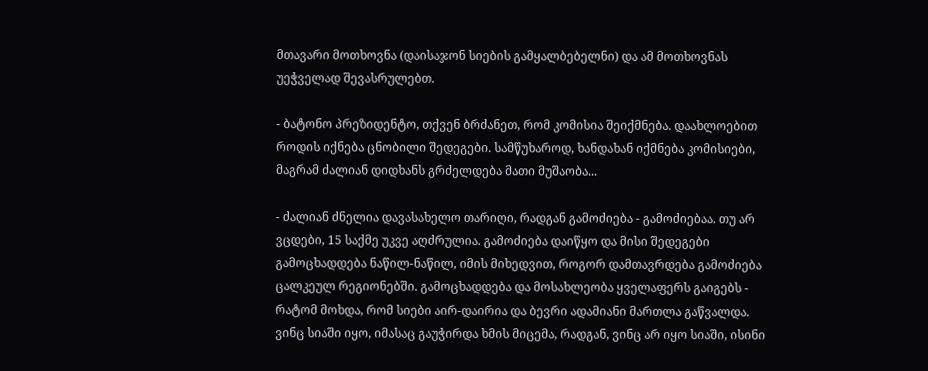მთავარი მოთხოვნა (დაისაჯონ სიების გამყალბებელნი) და ამ მოთხოვნას უეჭველად შევასრულებთ.

- ბატონო პრეზიდენტო, თქვენ ბრძანეთ, რომ კომისია შეიქმნება. დაახლოებით როდის იქნება ცნობილი შედეგები. სამწუხაროდ, ხანდახან იქმნება კომისიები, მაგრამ ძალიან დიდხანს გრძელდება მათი მუშაობა...

- ძალიან ძნელია დავასახელო თარიღი, რადგან გამოძიება - გამოძიებაა. თუ არ ვცდები, 15 საქმე უკვე აღძრულია. გამოძიება დაიწყო და მისი შედეგები გამოცხადდება ნაწილ-ნაწილ, იმის მიხედვით, როგორ დამთავრდება გამოძიება ცალკეულ რეგიონებში. გამოცხადდება და მოსახლეობა ყველაფერს გაიგებს - რატომ მოხდა, რომ სიები აირ-დაირია და ბევრი ადამიანი მართლა გაწვალდა. ვინც სიაში იყო, იმასაც გაუჭირდა ხმის მიცემა, რადგან, ვინც არ იყო სიაში, ისინი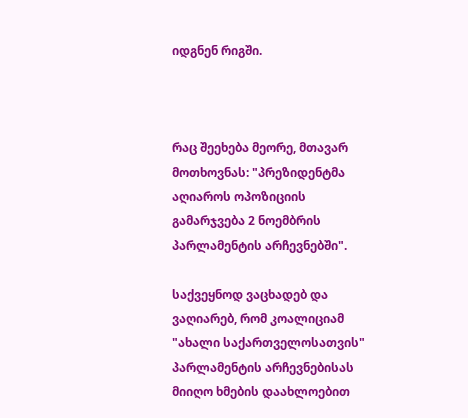იდგნენ რიგში.



რაც შეეხება მეორე, მთავარ მოთხოვნას: "პრეზიდენტმა აღიაროს ოპოზიციის გამარჯვება 2 ნოემბრის პარლამენტის არჩევნებში".

საქვეყნოდ ვაცხადებ და ვაღიარებ, რომ კოალიციამ "ახალი საქართველოსათვის" პარლამენტის არჩევნებისას მიიღო ხმების დაახლოებით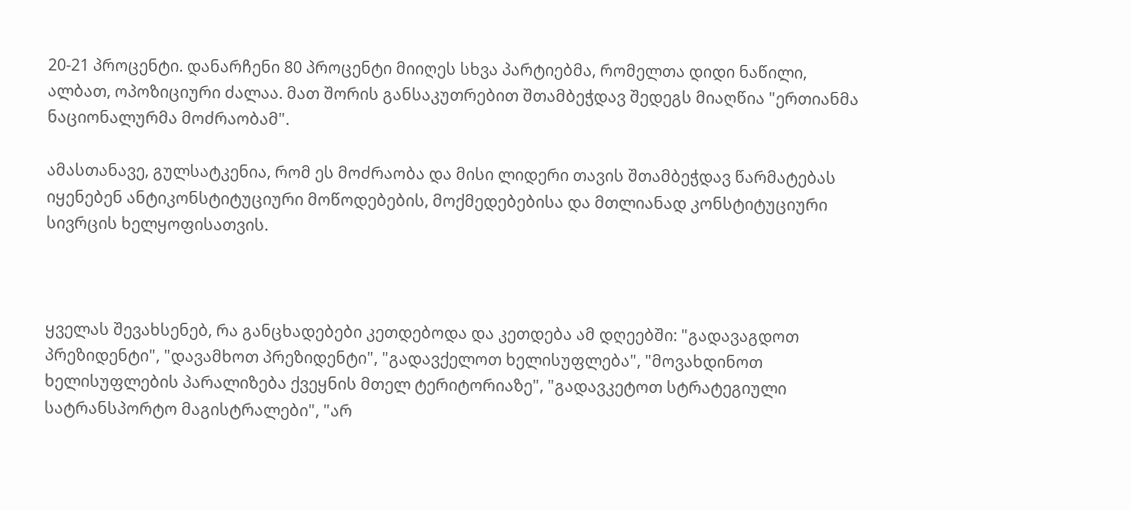20-21 პროცენტი. დანარჩენი 80 პროცენტი მიიღეს სხვა პარტიებმა, რომელთა დიდი ნაწილი, ალბათ, ოპოზიციური ძალაა. მათ შორის განსაკუთრებით შთამბეჭდავ შედეგს მიაღწია "ერთიანმა ნაციონალურმა მოძრაობამ".

ამასთანავე, გულსატკენია, რომ ეს მოძრაობა და მისი ლიდერი თავის შთამბეჭდავ წარმატებას იყენებენ ანტიკონსტიტუციური მოწოდებების, მოქმედებებისა და მთლიანად კონსტიტუციური სივრცის ხელყოფისათვის.



ყველას შევახსენებ, რა განცხადებები კეთდებოდა და კეთდება ამ დღეებში: "გადავაგდოთ პრეზიდენტი", "დავამხოთ პრეზიდენტი", "გადავქელოთ ხელისუფლება", "მოვახდინოთ ხელისუფლების პარალიზება ქვეყნის მთელ ტერიტორიაზე", "გადავკეტოთ სტრატეგიული სატრანსპორტო მაგისტრალები", "არ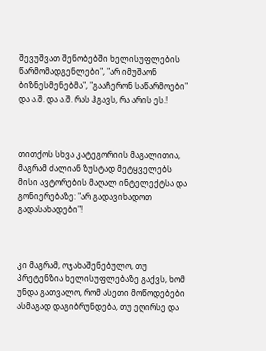შევუშვათ შენობებში ხელისუფლების წარმომადგენლები", "არ იმუშაონ ბიზნესმენებმა", "გააჩერონ საწარმოები" და ა.შ. და ა.შ. რას ჰგავს, რა არის ეს.!



თითქოს სხვა კატეგორიის მაგალითია, მაგრამ ძალიან ზუსტად მეტყველებს მისი ავტორების მაღალ ინტელექტსა და გონიერებაზე: "არ გადავიხადოთ გადასახადები"!



კი მაგრამ, ოჯახაშენებულო, თუ პრეტენზია ხელისუფლებაზე გაქვს, ხომ უნდა გათვალო, რომ ასეთი მოწოდებები ასმაგად დაგიბრუნდება, თუ ეღირსე და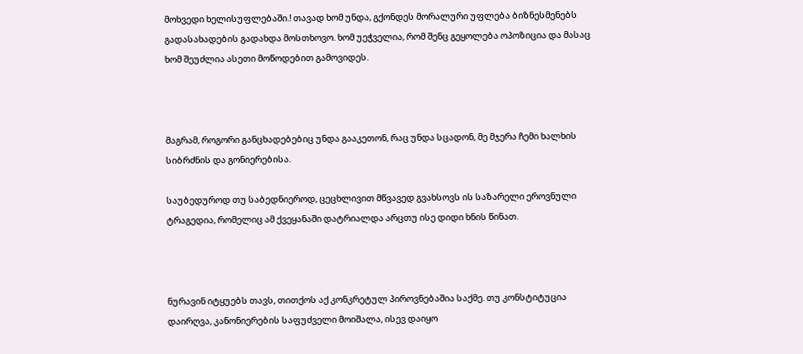მოხვედი ხელისუფლებაში.! თავად ხომ უნდა, გქონდეს მორალური უფლება ბიზნესმენებს გადასახადების გადახდა მოსთხოვო. ხომ უეჭველია, რომ შენც გეყოლება ოპოზიცია და მასაც ხომ შეუძლია ასეთი მოწოდებით გამოვიდეს.



მაგრამ, როგორი განცხადებებიც უნდა გააკეთონ, რაც უნდა სცადონ, მე მჯერა ჩემი ხალხის სიბრძნის და გონიერებისა.

საუბედუროდ თუ საბედნიეროდ, ცეცხლივით მწვავედ გვახსოვს ის საზარელი ეროვნული ტრაგედია, რომელიც ამ ქვეყანაში დატრიალდა არცთუ ისე დიდი ხნის წინათ.



ნურავინ იტყუებს თავს, თითქოს აქ კონკრეტულ პიროვნებაშია საქმე. თუ კონსტიტუცია დაირღვა, კანონიერების საფუძველი მოიშალა, ისევ დაიყო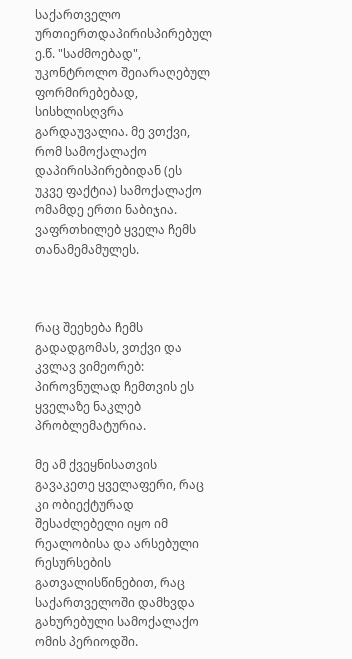საქართველო ურთიერთდაპირისპირებულ ე.წ. "საძმოებად", უკონტროლო შეიარაღებულ ფორმირებებად, სისხლისღვრა გარდაუვალია. მე ვთქვი, რომ სამოქალაქო დაპირისპირებიდან (ეს უკვე ფაქტია) სამოქალაქო ომამდე ერთი ნაბიჯია. ვაფრთხილებ ყველა ჩემს თანამემამულეს.



რაც შეეხება ჩემს გადადგომას, ვთქვი და კვლავ ვიმეორებ: პიროვნულად ჩემთვის ეს ყველაზე ნაკლებ პრობლემატურია.

მე ამ ქვეყნისათვის გავაკეთე ყველაფერი, რაც კი ობიექტურად შესაძლებელი იყო იმ რეალობისა და არსებული რესურსების გათვალისწინებით, რაც საქართველოში დამხვდა გახურებული სამოქალაქო ომის პერიოდში.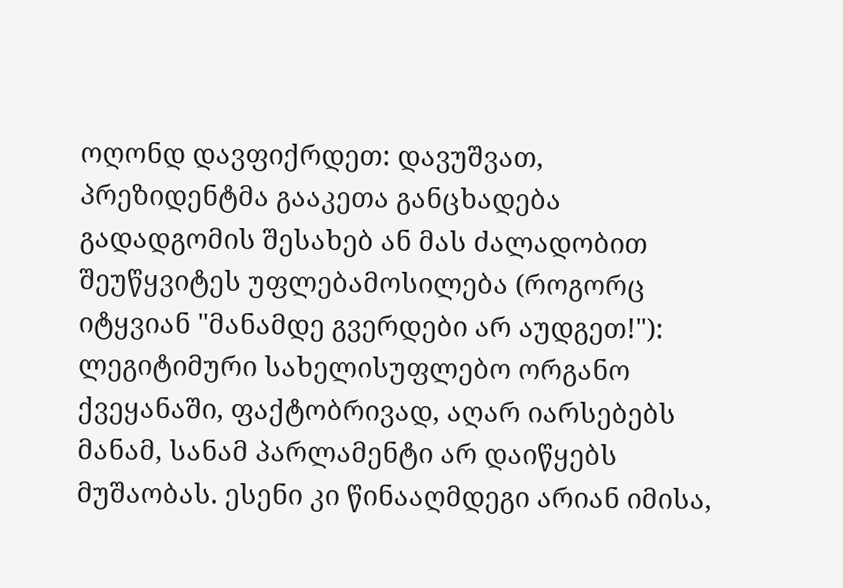ოღონდ დავფიქრდეთ: დავუშვათ, პრეზიდენტმა გააკეთა განცხადება გადადგომის შესახებ ან მას ძალადობით შეუწყვიტეს უფლებამოსილება (როგორც იტყვიან "მანამდე გვერდები არ აუდგეთ!"): ლეგიტიმური სახელისუფლებო ორგანო ქვეყანაში, ფაქტობრივად, აღარ იარსებებს მანამ, სანამ პარლამენტი არ დაიწყებს მუშაობას. ესენი კი წინააღმდეგი არიან იმისა,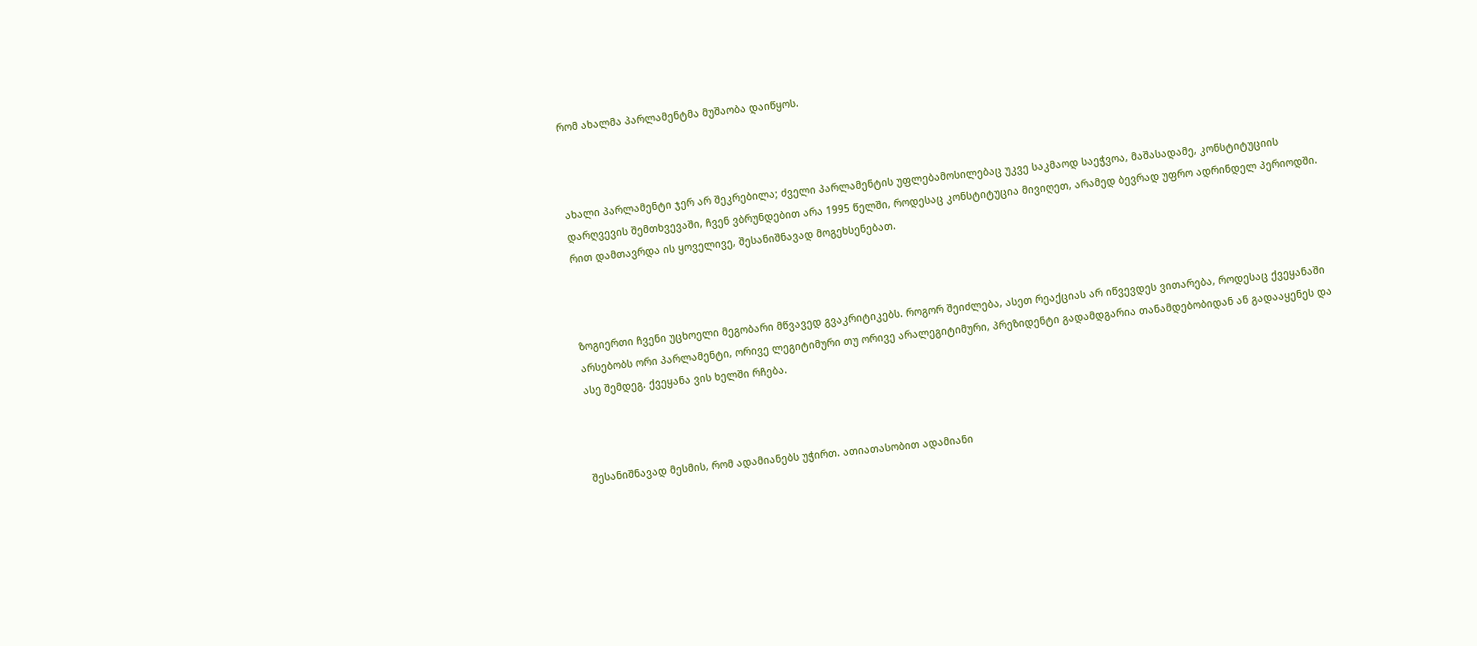რომ ახალმა პარლამენტმა მუშაობა დაიწყოს.



ახალი პარლამენტი ჯერ არ შეკრებილა; ძველი პარლამენტის უფლებამოსილებაც უკვე საკმაოდ საეჭვოა, მაშასადამე, კონსტიტუციის დარღვევის შემთხვევაში, ჩვენ ვბრუნდებით არა 1995 წელში, როდესაც კონსტიტუცია მივიღეთ, არამედ ბევრად უფრო ადრინდელ პერიოდში. რით დამთავრდა ის ყოველივე, შესანიშნავად მოგეხსენებათ.



ზოგიერთი ჩვენი უცხოელი მეგობარი მწვავედ გვაკრიტიკებს. როგორ შეიძლება, ასეთ რეაქციას არ იწვევდეს ვითარება, როდესაც ქვეყანაში არსებობს ორი პარლამენტი, ორივე ლეგიტიმური თუ ორივე არალეგიტიმური, პრეზიდენტი გადამდგარია თანამდებობიდან ან გადააყენეს და ასე შემდეგ. ქვეყანა ვის ხელში რჩება.



შესანიშნავად მესმის, რომ ადამიანებს უჭირთ. ათიათასობით ადამიანი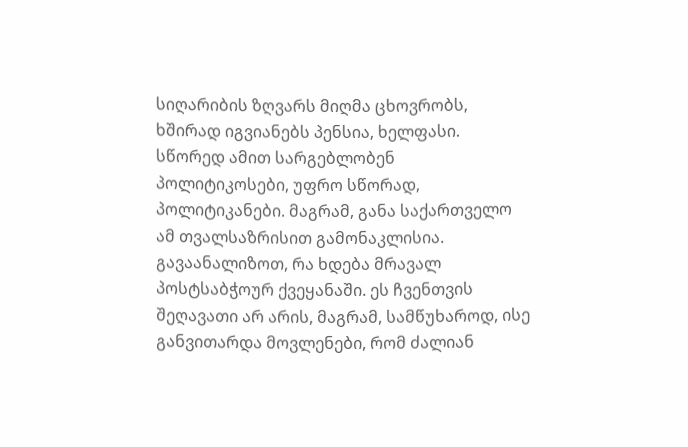სიღარიბის ზღვარს მიღმა ცხოვრობს, ხშირად იგვიანებს პენსია, ხელფასი. სწორედ ამით სარგებლობენ პოლიტიკოსები, უფრო სწორად, პოლიტიკანები. მაგრამ, განა საქართველო ამ თვალსაზრისით გამონაკლისია. გავაანალიზოთ, რა ხდება მრავალ პოსტსაბჭოურ ქვეყანაში. ეს ჩვენთვის შეღავათი არ არის, მაგრამ, სამწუხაროდ, ისე განვითარდა მოვლენები, რომ ძალიან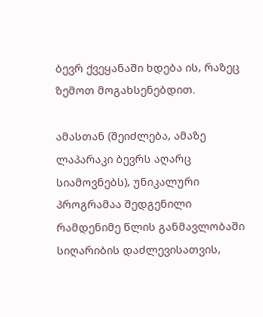ბევრ ქვეყანაში ხდება ის, რაზეც ზემოთ მოგახსენებდით.

ამასთან (შეიძლება, ამაზე ლაპარაკი ბევრს აღარც სიამოვნებს), უნიკალური პროგრამაა შედგენილი რამდენიმე წლის განმავლობაში სიღარიბის დაძლევისათვის,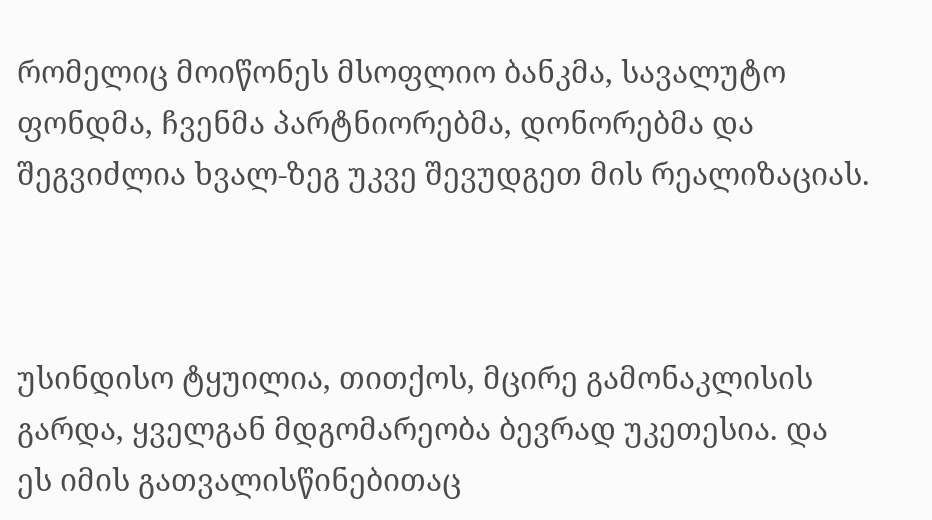რომელიც მოიწონეს მსოფლიო ბანკმა, სავალუტო ფონდმა, ჩვენმა პარტნიორებმა, დონორებმა და შეგვიძლია ხვალ-ზეგ უკვე შევუდგეთ მის რეალიზაციას.



უსინდისო ტყუილია, თითქოს, მცირე გამონაკლისის გარდა, ყველგან მდგომარეობა ბევრად უკეთესია. და ეს იმის გათვალისწინებითაც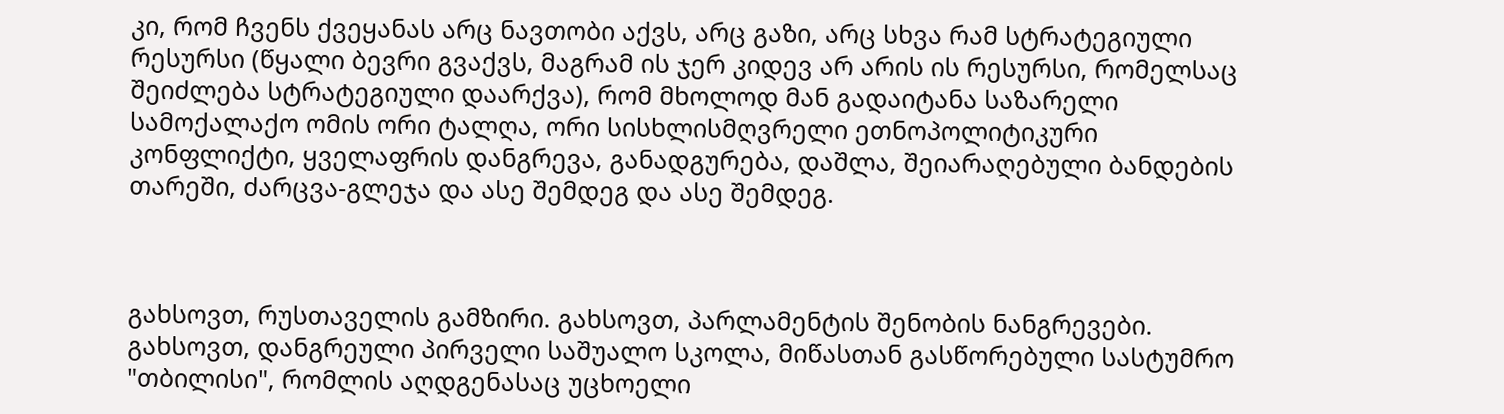კი, რომ ჩვენს ქვეყანას არც ნავთობი აქვს, არც გაზი, არც სხვა რამ სტრატეგიული რესურსი (წყალი ბევრი გვაქვს, მაგრამ ის ჯერ კიდევ არ არის ის რესურსი, რომელსაც შეიძლება სტრატეგიული დაარქვა), რომ მხოლოდ მან გადაიტანა საზარელი სამოქალაქო ომის ორი ტალღა, ორი სისხლისმღვრელი ეთნოპოლიტიკური კონფლიქტი, ყველაფრის დანგრევა, განადგურება, დაშლა, შეიარაღებული ბანდების თარეში, ძარცვა-გლეჯა და ასე შემდეგ და ასე შემდეგ.



გახსოვთ, რუსთაველის გამზირი. გახსოვთ, პარლამენტის შენობის ნანგრევები. გახსოვთ, დანგრეული პირველი საშუალო სკოლა, მიწასთან გასწორებული სასტუმრო "თბილისი", რომლის აღდგენასაც უცხოელი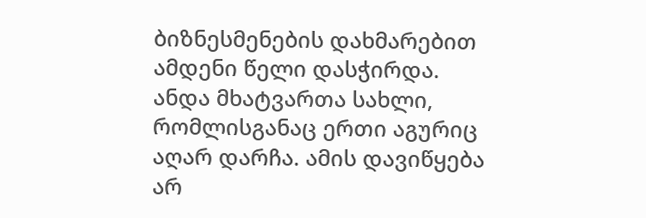ბიზნესმენების დახმარებით ამდენი წელი დასჭირდა. ანდა მხატვართა სახლი, რომლისგანაც ერთი აგურიც აღარ დარჩა. ამის დავიწყება არ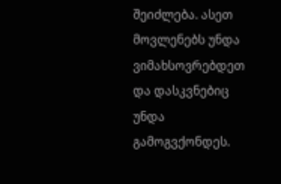შეიძლება. ასეთ მოვლენებს უნდა ვიმახსოვრებდეთ და დასკვნებიც უნდა გამოგვქონდეს.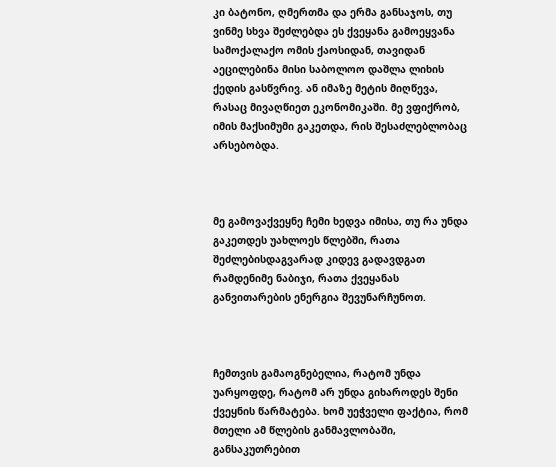კი ბატონო, ღმერთმა და ერმა განსაჯოს, თუ ვინმე სხვა შეძლებდა ეს ქვეყანა გამოეყვანა სამოქალაქო ომის ქაოსიდან, თავიდან აეცილებინა მისი საბოლოო დაშლა ლიხის ქედის გასწვრივ. ან იმაზე მეტის მიღწევა, რასაც მივაღწიეთ ეკონომიკაში. მე ვფიქრობ, იმის მაქსიმუმი გაკეთდა, რის შესაძლებლობაც არსებობდა.



მე გამოვაქვეყნე ჩემი ხედვა იმისა, თუ რა უნდა გაკეთდეს უახლოეს წლებში, რათა შეძლებისდაგვარად კიდევ გადავდგათ რამდენიმე ნაბიჯი, რათა ქვეყანას განვითარების ენერგია შევუნარჩუნოთ.



ჩემთვის გამაოგნებელია, რატომ უნდა უარყოფდე, რატომ არ უნდა გიხაროდეს შენი ქვეყნის წარმატება. ხომ უეჭველი ფაქტია, რომ მთელი ამ წლების განმავლობაში, განსაკუთრებით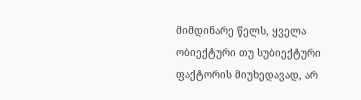მიმდინარე წელს, ყველა ობიექტური თუ სუბიექტური ფაქტორის მიუხედავად, არ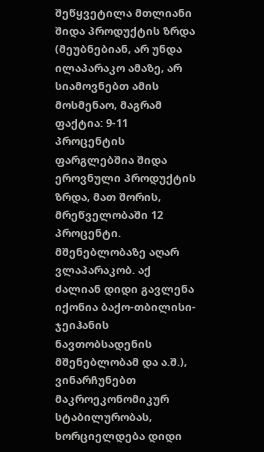შეწყვეტილა მთლიანი შიდა პროდუქტის ზრდა (მეუბნებიან, არ უნდა ილაპარაკო ამაზე, არ სიამოვნებთ ამის მოსმენაო, მაგრამ ფაქტია: 9-11 პროცენტის ფარგლებშია შიდა ეროვნული პროდუქტის ზრდა, მათ შორის, მრეწველობაში 12 პროცენტი. მშენებლობაზე აღარ ვლაპარაკობ. აქ ძალიან დიდი გავლენა იქონია ბაქო-თბილისი-ჯეიჰანის ნავთობსადენის მშენებლობამ და ა.შ.), ვინარჩუნებთ მაკროეკონომიკურ სტაბილურობას, ხორციელდება დიდი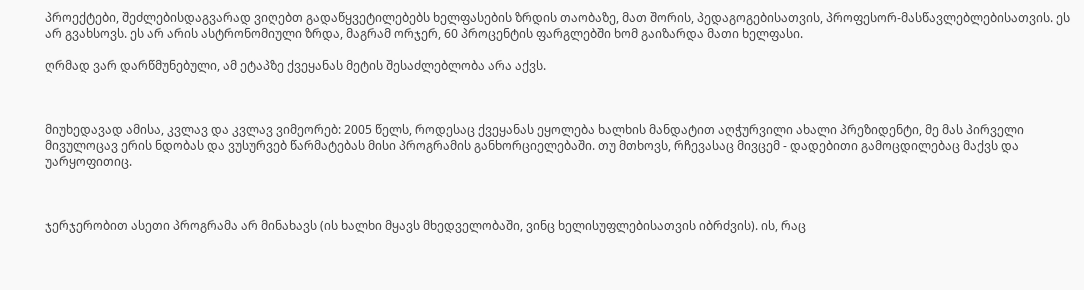პროექტები, შეძლებისდაგვარად ვიღებთ გადაწყვეტილებებს ხელფასების ზრდის თაობაზე, მათ შორის, პედაგოგებისათვის, პროფესორ-მასწავლებლებისათვის. ეს არ გვახსოვს. ეს არ არის ასტრონომიული ზრდა, მაგრამ ორჯერ, 60 პროცენტის ფარგლებში ხომ გაიზარდა მათი ხელფასი.

ღრმად ვარ დარწმუნებული, ამ ეტაპზე ქვეყანას მეტის შესაძლებლობა არა აქვს.



მიუხედავად ამისა, კვლავ და კვლავ ვიმეორებ: 2005 წელს, როდესაც ქვეყანას ეყოლება ხალხის მანდატით აღჭურვილი ახალი პრეზიდენტი, მე მას პირველი მივულოცავ ერის ნდობას და ვუსურვებ წარმატებას მისი პროგრამის განხორციელებაში. თუ მთხოვს, რჩევასაც მივცემ - დადებითი გამოცდილებაც მაქვს და უარყოფითიც.



ჯერჯერობით ასეთი პროგრამა არ მინახავს (ის ხალხი მყავს მხედველობაში, ვინც ხელისუფლებისათვის იბრძვის). ის, რაც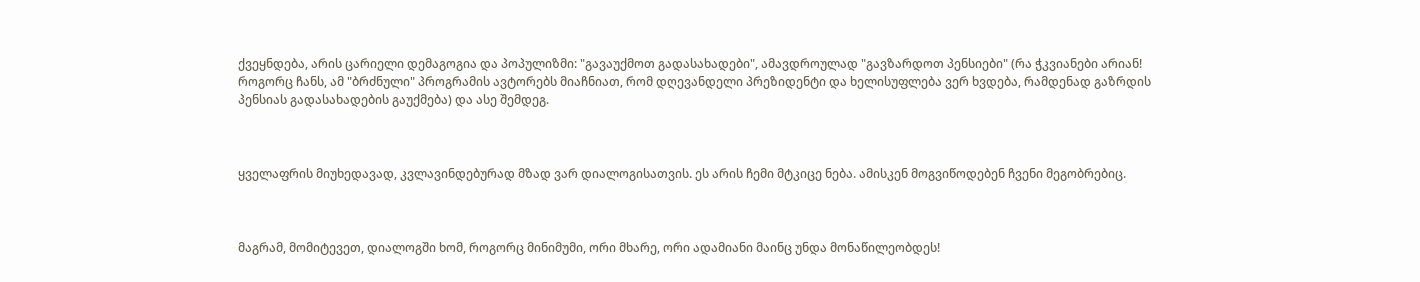ქვეყნდება, არის ცარიელი დემაგოგია და პოპულიზმი: "გავაუქმოთ გადასახადები", ამავდროულად "გავზარდოთ პენსიები" (რა ჭკვიანები არიან! როგორც ჩანს, ამ "ბრძნული" პროგრამის ავტორებს მიაჩნიათ, რომ დღევანდელი პრეზიდენტი და ხელისუფლება ვერ ხვდება, რამდენად გაზრდის პენსიას გადასახადების გაუქმება) და ასე შემდეგ.



ყველაფრის მიუხედავად, კვლავინდებურად მზად ვარ დიალოგისათვის. ეს არის ჩემი მტკიცე ნება. ამისკენ მოგვიწოდებენ ჩვენი მეგობრებიც.



მაგრამ, მომიტევეთ, დიალოგში ხომ, როგორც მინიმუმი, ორი მხარე, ორი ადამიანი მაინც უნდა მონაწილეობდეს!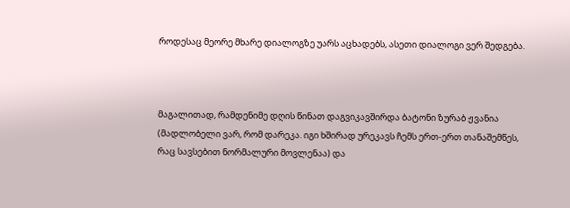როდესაც მეორე მხარე დიალოგზე უარს აცხადებს, ასეთი დიალოგი ვერ შედგება.



მაგალითად, რამდენიმე დღის წინათ დაგვიკავშირდა ბატონი ზურაბ ჟვანია (მადლობელი ვარ, რომ დარეკა. იგი ხშირად ურეკავს ჩემს ერთ-ერთ თანაშემწეს, რაც სავსებით ნორმალური მოვლენაა) და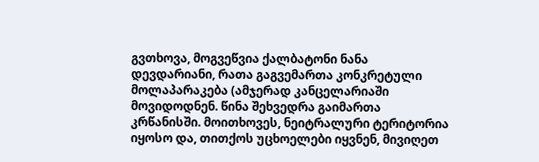გვთხოვა, მოგვეწვია ქალბატონი ნანა დევდარიანი, რათა გაგვემართა კონკრეტული მოლაპარაკება (ამჯერად კანცელარიაში მოვიდოდნენ. წინა შეხვედრა გაიმართა კრწანისში. მოითხოვეს, ნეიტრალური ტერიტორია იყოსო და, თითქოს უცხოელები იყვნენ, მივიღეთ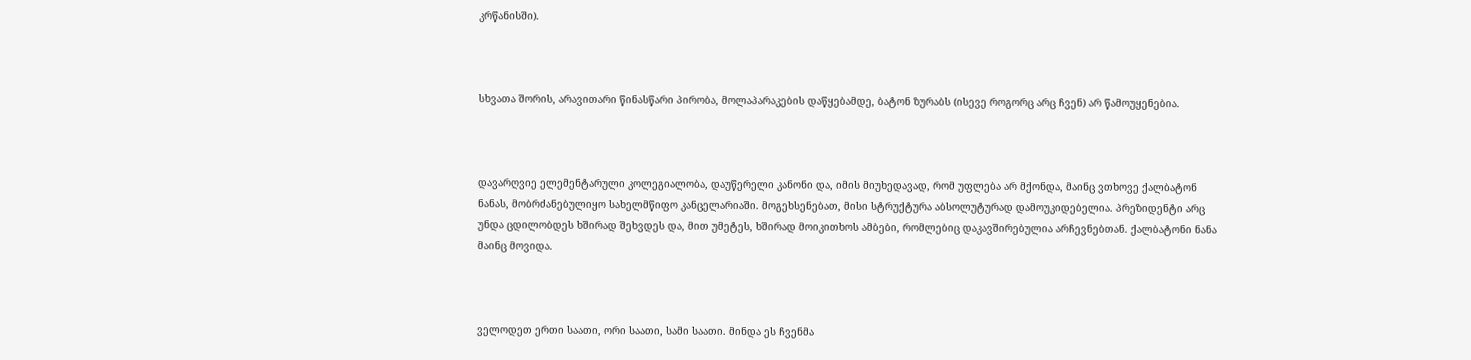კრწანისში).



სხვათა შორის, არავითარი წინასწარი პირობა, მოლაპარაკების დაწყებამდე, ბატონ ზურაბს (ისევე როგორც არც ჩვენ) არ წამოუყენებია.



დავარღვიე ელემენტარული კოლეგიალობა, დაუწერელი კანონი და, იმის მიუხედავად, რომ უფლება არ მქონდა, მაინც ვთხოვე ქალბატონ ნანას, მობრძანებულიყო სახელმწიფო კანცელარიაში. მოგეხსენებათ, მისი სტრუქტურა აბსოლუტურად დამოუკიდებელია. პრეზიდენტი არც უნდა ცდილობდეს ხშირად შეხვდეს და, მით უმეტეს, ხშირად მოიკითხოს ამბები, რომლებიც დაკავშირებულია არჩევნებთან. ქალბატონი ნანა მაინც მოვიდა.



ველოდეთ ერთი საათი, ორი საათი, სამი საათი. მინდა ეს ჩვენმა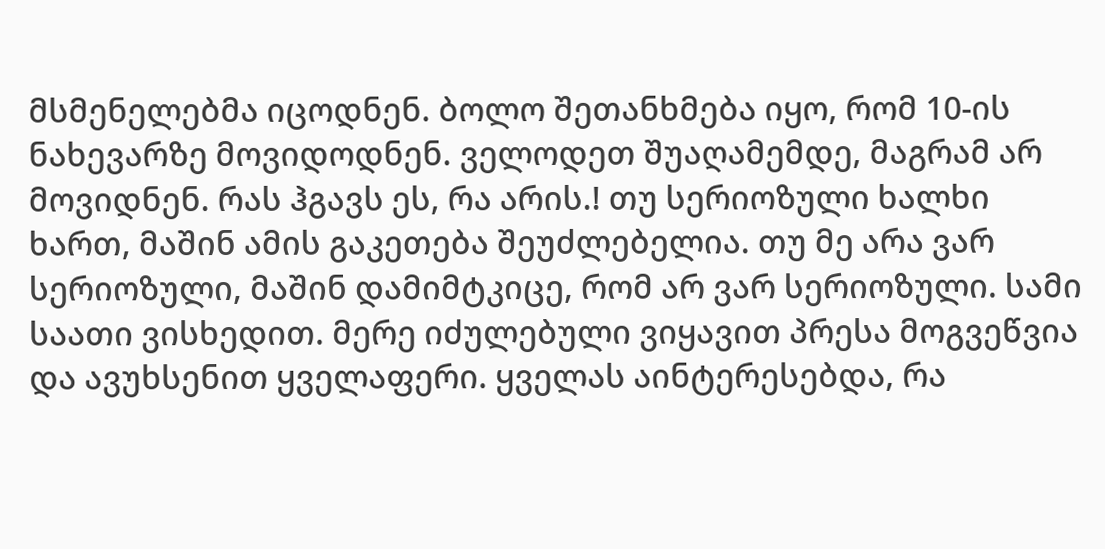მსმენელებმა იცოდნენ. ბოლო შეთანხმება იყო, რომ 10-ის ნახევარზე მოვიდოდნენ. ველოდეთ შუაღამემდე, მაგრამ არ მოვიდნენ. რას ჰგავს ეს, რა არის.! თუ სერიოზული ხალხი ხართ, მაშინ ამის გაკეთება შეუძლებელია. თუ მე არა ვარ სერიოზული, მაშინ დამიმტკიცე, რომ არ ვარ სერიოზული. სამი საათი ვისხედით. მერე იძულებული ვიყავით პრესა მოგვეწვია და ავუხსენით ყველაფერი. ყველას აინტერესებდა, რა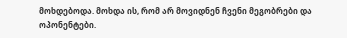მოხდებოდა. მოხდა ის, რომ არ მოვიდნენ ჩვენი მეგობრები და ოპონენტები.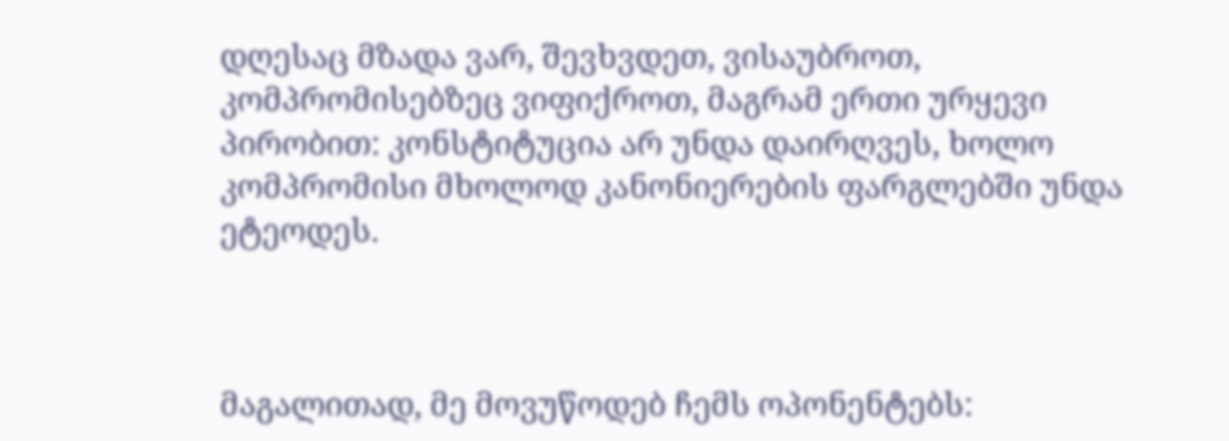დღესაც მზადა ვარ, შევხვდეთ, ვისაუბროთ, კომპრომისებზეც ვიფიქროთ, მაგრამ ერთი ურყევი პირობით: კონსტიტუცია არ უნდა დაირღვეს, ხოლო კომპრომისი მხოლოდ კანონიერების ფარგლებში უნდა ეტეოდეს.



მაგალითად, მე მოვუწოდებ ჩემს ოპონენტებს: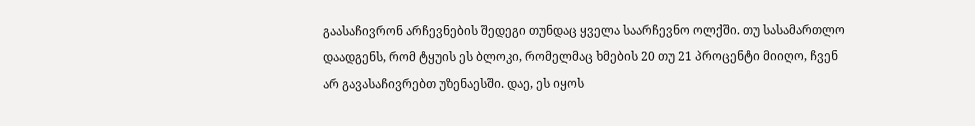გაასაჩივრონ არჩევნების შედეგი თუნდაც ყველა საარჩევნო ოლქში. თუ სასამართლო დაადგენს, რომ ტყუის ეს ბლოკი, რომელმაც ხმების 20 თუ 21 პროცენტი მიიღო, ჩვენ არ გავასაჩივრებთ უზენაესში. დაე, ეს იყოს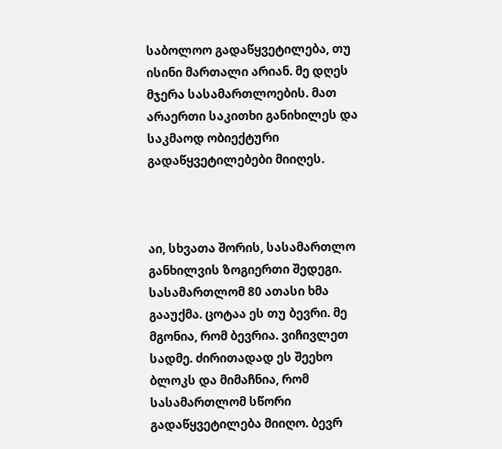საბოლოო გადაწყვეტილება, თუ ისინი მართალი არიან. მე დღეს მჯერა სასამართლოების. მათ არაერთი საკითხი განიხილეს და საკმაოდ ობიექტური გადაწყვეტილებები მიიღეს.



აი, სხვათა შორის, სასამართლო განხილვის ზოგიერთი შედეგი. სასამართლომ 80 ათასი ხმა გააუქმა. ცოტაა ეს თუ ბევრი. მე მგონია, რომ ბევრია. ვიჩივლეთ სადმე. ძირითადად ეს შეეხო ბლოკს და მიმაჩნია, რომ სასამართლომ სწორი გადაწყვეტილება მიიღო. ბევრ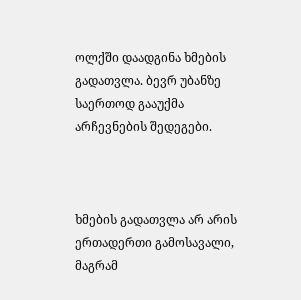ოლქში დაადგინა ხმების გადათვლა. ბევრ უბანზე საერთოდ გააუქმა არჩევნების შედეგები.



ხმების გადათვლა არ არის ერთადერთი გამოსავალი, მაგრამ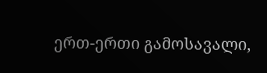ერთ-ერთი გამოსავალი,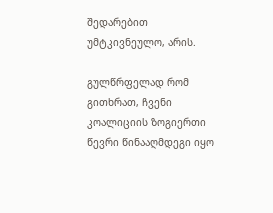შედარებით უმტკივნეულო, არის.

გულწრფელად რომ გითხრათ, ჩვენი კოალიციის ზოგიერთი წევრი წინააღმდეგი იყო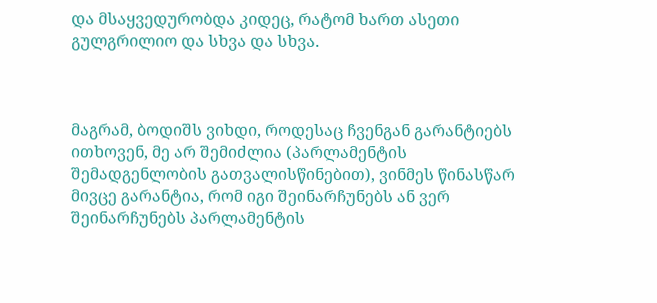და მსაყვედურობდა კიდეც, რატომ ხართ ასეთი გულგრილიო და სხვა და სხვა.



მაგრამ, ბოდიშს ვიხდი, როდესაც ჩვენგან გარანტიებს ითხოვენ, მე არ შემიძლია (პარლამენტის შემადგენლობის გათვალისწინებით), ვინმეს წინასწარ მივცე გარანტია, რომ იგი შეინარჩუნებს ან ვერ შეინარჩუნებს პარლამენტის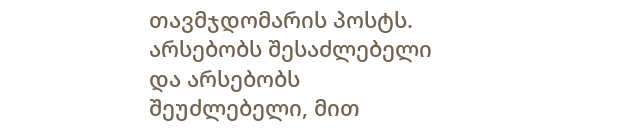თავმჯდომარის პოსტს. არსებობს შესაძლებელი და არსებობს შეუძლებელი, მით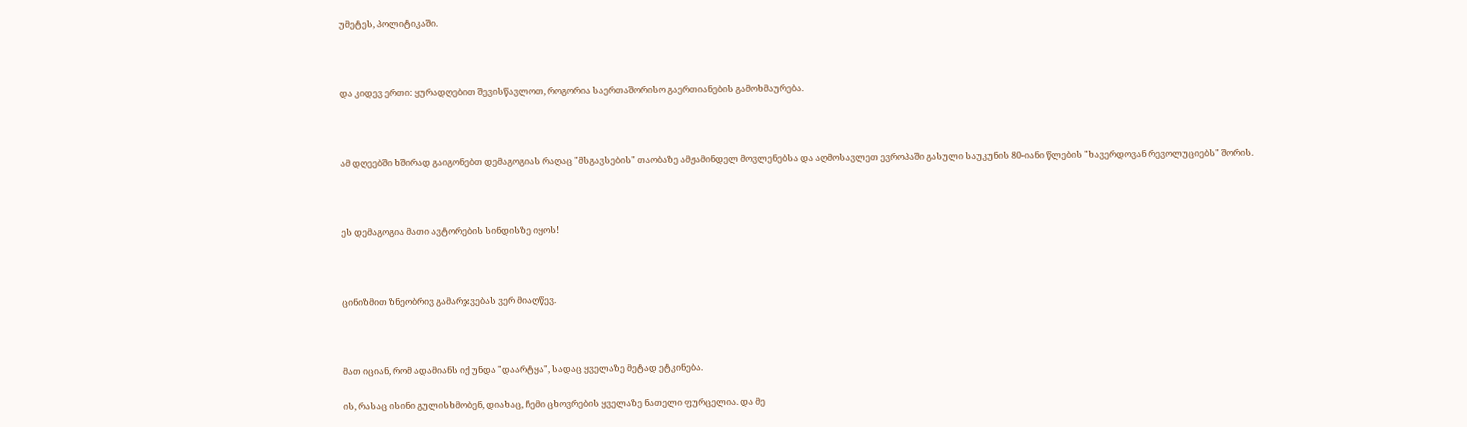უმეტეს, პოლიტიკაში.



და კიდევ ერთი: ყურადღებით შევისწავლოთ, როგორია საერთაშორისო გაერთიანების გამოხმაურება.



ამ დღეებში ხშირად გაიგონებთ დემაგოგიას რაღაც "მსგავსების" თაობაზე ამჟამინდელ მოვლენებსა და აღმოსავლეთ ევროპაში გასული საუკუნის 80-იანი წლების "ხავერდოვან რევოლუციებს" შორის.



ეს დემაგოგია მათი ავტორების სინდისზე იყოს!



ცინიზმით ზნეობრივ გამარჯვებას ვერ მიაღწევ.



მათ იციან, რომ ადამიანს იქ უნდა "დაარტყა", სადაც ყველაზე მეტად ეტკინება.

ის, რასაც ისინი გულისხმობენ, დიახაც, ჩემი ცხოვრების ყველაზე ნათელი ფურცელია. და მე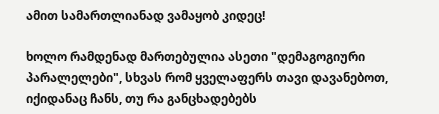ამით სამართლიანად ვამაყობ კიდეც!

ხოლო რამდენად მართებულია ასეთი "დემაგოგიური პარალელები", სხვას რომ ყველაფერს თავი დავანებოთ, იქიდანაც ჩანს, თუ რა განცხადებებს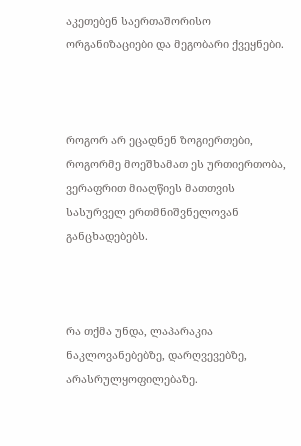აკეთებენ საერთაშორისო ორგანიზაციები და მეგობარი ქვეყნები.



როგორ არ ეცადნენ ზოგიერთები, როგორმე მოეშხამათ ეს ურთიერთობა, ვერაფრით მიაღწიეს მათთვის სასურველ ერთმნიშვნელოვან განცხადებებს.



რა თქმა უნდა, ლაპარაკია ნაკლოვანებებზე, დარღვევებზე, არასრულყოფილებაზე.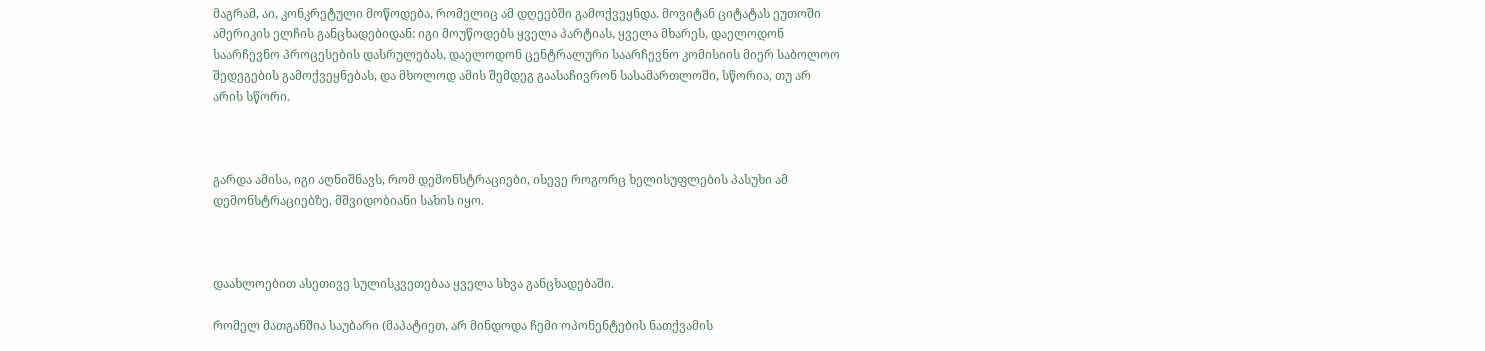მაგრამ, აი, კონკრეტული მოწოდება, რომელიც ამ დღეებში გამოქვეყნდა. მოვიტან ციტატას ეუთოში ამერიკის ელჩის განცხადებიდან: იგი მოუწოდებს ყველა პარტიას, ყველა მხარეს, დაელოდონ საარჩევნო პროცესების დასრულებას, დაელოდონ ცენტრალური საარჩევნო კომისიის მიერ საბოლოო შედეგების გამოქვეყნებას, და მხოლოდ ამის შემდეგ გაასაჩივრონ სასამართლოში, სწორია, თუ არ არის სწორი.



გარდა ამისა, იგი აღნიშნავს, რომ დემონსტრაციები, ისევე როგორც ხელისუფლების პასუხი ამ დემონსტრაციებზე, მშვიდობიანი სახის იყო.



დაახლოებით ასეთივე სულისკვეთებაა ყველა სხვა განცხადებაში.

რომელ მათგანშია საუბარი (მაპატიეთ, არ მინდოდა ჩემი ოპონენტების ნათქვამის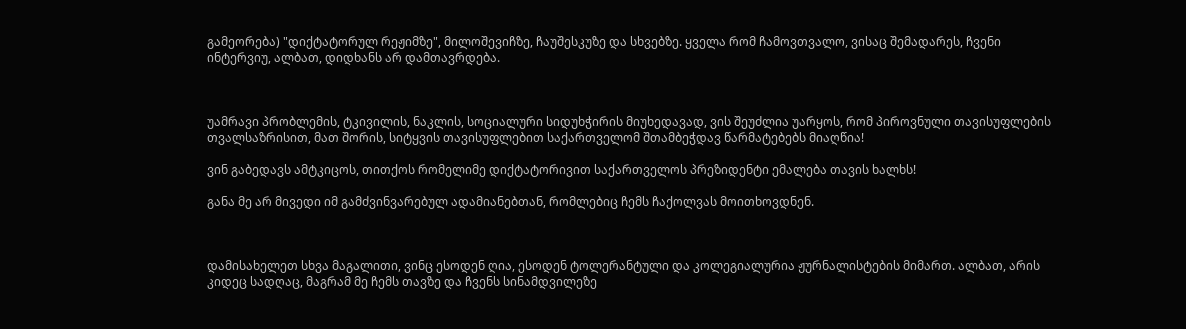გამეორება) "დიქტატორულ რეჟიმზე", მილოშევიჩზე, ჩაუშესკუზე და სხვებზე. ყველა რომ ჩამოვთვალო, ვისაც შემადარეს, ჩვენი ინტერვიუ, ალბათ, დიდხანს არ დამთავრდება.



უამრავი პრობლემის, ტკივილის, ნაკლის, სოციალური სიდუხჭირის მიუხედავად, ვის შეუძლია უარყოს, რომ პიროვნული თავისუფლების თვალსაზრისით, მათ შორის, სიტყვის თავისუფლებით საქართველომ შთამბეჭდავ წარმატებებს მიაღწია!

ვინ გაბედავს ამტკიცოს, თითქოს რომელიმე დიქტატორივით საქართველოს პრეზიდენტი ემალება თავის ხალხს!

განა მე არ მივედი იმ გამძვინვარებულ ადამიანებთან, რომლებიც ჩემს ჩაქოლვას მოითხოვდნენ.



დამისახელეთ სხვა მაგალითი, ვინც ესოდენ ღია, ესოდენ ტოლერანტული და კოლეგიალურია ჟურნალისტების მიმართ. ალბათ, არის კიდეც სადღაც, მაგრამ მე ჩემს თავზე და ჩვენს სინამდვილეზე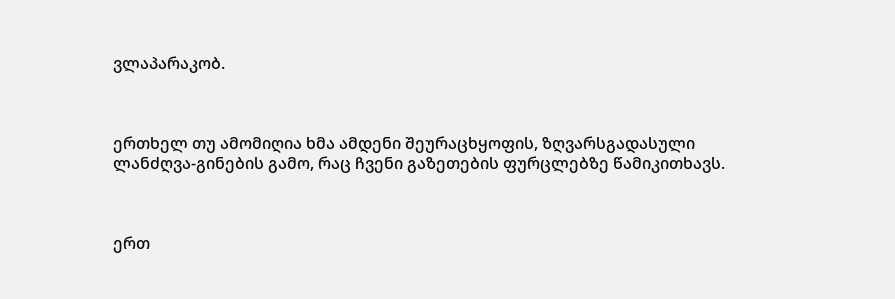ვლაპარაკობ.



ერთხელ თუ ამომიღია ხმა ამდენი შეურაცხყოფის, ზღვარსგადასული ლანძღვა-გინების გამო, რაც ჩვენი გაზეთების ფურცლებზე წამიკითხავს.



ერთ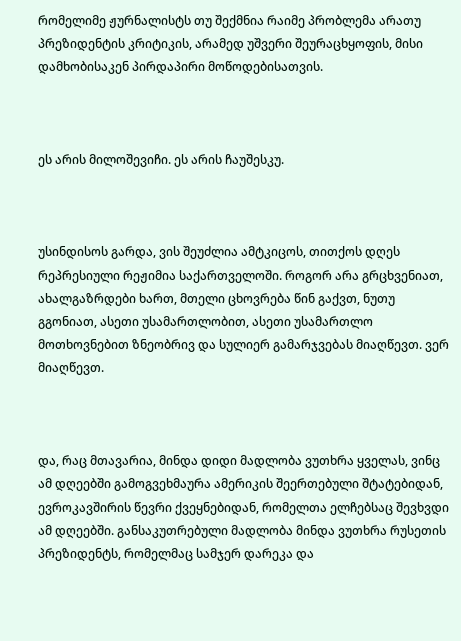რომელიმე ჟურნალისტს თუ შექმნია რაიმე პრობლემა არათუ პრეზიდენტის კრიტიკის, არამედ უშვერი შეურაცხყოფის, მისი დამხობისაკენ პირდაპირი მოწოდებისათვის.



ეს არის მილოშევიჩი. ეს არის ჩაუშესკუ.



უსინდისოს გარდა, ვის შეუძლია ამტკიცოს, თითქოს დღეს რეპრესიული რეჟიმია საქართველოში. როგორ არა გრცხვენიათ, ახალგაზრდები ხართ, მთელი ცხოვრება წინ გაქვთ, ნუთუ გგონიათ, ასეთი უსამართლობით, ასეთი უსამართლო მოთხოვნებით ზნეობრივ და სულიერ გამარჯვებას მიაღწევთ. ვერ მიაღწევთ.



და, რაც მთავარია, მინდა დიდი მადლობა ვუთხრა ყველას, ვინც ამ დღეებში გამოგვეხმაურა ამერიკის შეერთებული შტატებიდან, ევროკავშირის წევრი ქვეყნებიდან, რომელთა ელჩებსაც შევხვდი ამ დღეებში. განსაკუთრებული მადლობა მინდა ვუთხრა რუსეთის პრეზიდენტს, რომელმაც სამჯერ დარეკა და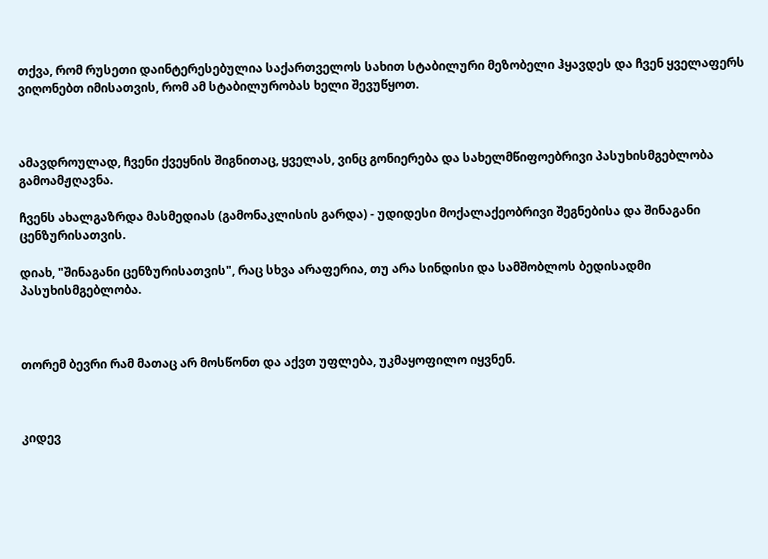თქვა, რომ რუსეთი დაინტერესებულია საქართველოს სახით სტაბილური მეზობელი ჰყავდეს და ჩვენ ყველაფერს ვიღონებთ იმისათვის, რომ ამ სტაბილურობას ხელი შევუწყოთ.



ამავდროულად, ჩვენი ქვეყნის შიგნითაც, ყველას, ვინც გონიერება და სახელმწიფოებრივი პასუხისმგებლობა გამოამჟღავნა.

ჩვენს ახალგაზრდა მასმედიას (გამონაკლისის გარდა) - უდიდესი მოქალაქეობრივი შეგნებისა და შინაგანი ცენზურისათვის.

დიახ, "შინაგანი ცენზურისათვის", რაც სხვა არაფერია, თუ არა სინდისი და სამშობლოს ბედისადმი პასუხისმგებლობა.



თორემ ბევრი რამ მათაც არ მოსწონთ და აქვთ უფლება, უკმაყოფილო იყვნენ.



კიდევ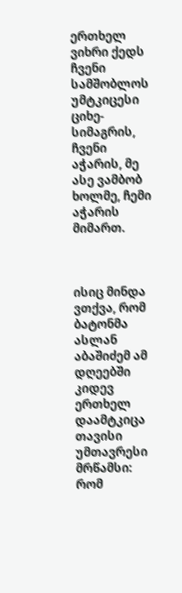ერთხელ ვიხრი ქედს ჩვენი სამშობლოს უმტკიცესი ციხე-სიმაგრის, ჩვენი აჭარის, მე ასე ვამბობ ხოლმე, ჩემი აჭარის მიმართ.



ისიც მინდა ვთქვა, რომ ბატონმა ასლან აბაშიძემ ამ დღეებში კიდევ ერთხელ დაამტკიცა თავისი უმთავრესი მრწამსი: რომ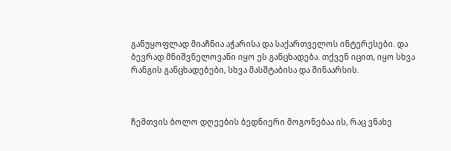განუყოფლად მიაჩნია აჭარისა და საქართველოს ინტერესები. და ბევრად მნიშვნელოვანი იყო ეს განცხადება. თქვენ იცით, იყო სხვა რანგის განცხადებები, სხვა მასშტაბისა და შინაარსის.



ჩემთვის ბოლო დღეების ბედნიერი მოგონებაა ის, რაც ვნახე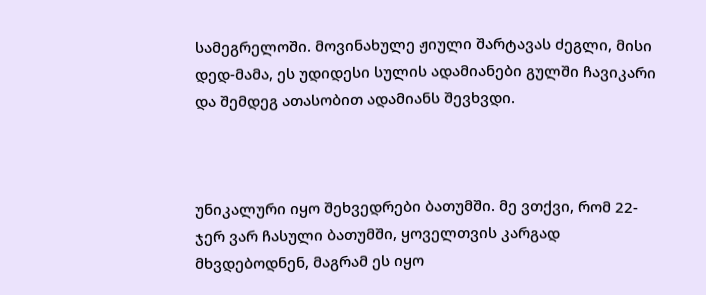სამეგრელოში. მოვინახულე ჟიული შარტავას ძეგლი, მისი დედ-მამა, ეს უდიდესი სულის ადამიანები გულში ჩავიკარი და შემდეგ ათასობით ადამიანს შევხვდი.



უნიკალური იყო შეხვედრები ბათუმში. მე ვთქვი, რომ 22-ჯერ ვარ ჩასული ბათუმში, ყოველთვის კარგად მხვდებოდნენ, მაგრამ ეს იყო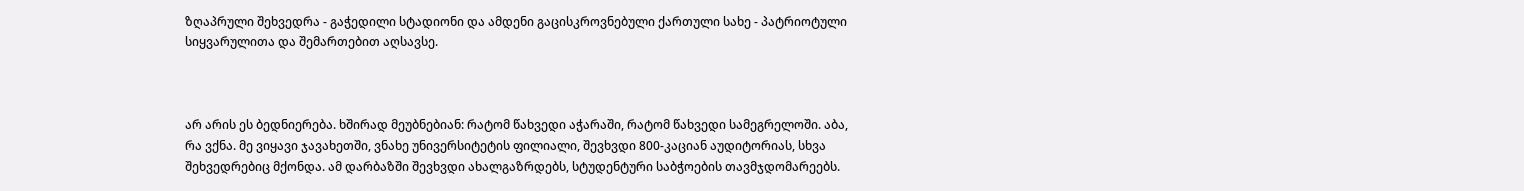ზღაპრული შეხვედრა - გაჭედილი სტადიონი და ამდენი გაცისკროვნებული ქართული სახე - პატრიოტული სიყვარულითა და შემართებით აღსავსე.



არ არის ეს ბედნიერება. ხშირად მეუბნებიან: რატომ წახვედი აჭარაში, რატომ წახვედი სამეგრელოში. აბა, რა ვქნა. მე ვიყავი ჯავახეთში, ვნახე უნივერსიტეტის ფილიალი, შევხვდი 800-კაციან აუდიტორიას, სხვა შეხვედრებიც მქონდა. ამ დარბაზში შევხვდი ახალგაზრდებს, სტუდენტური საბჭოების თავმჯდომარეებს.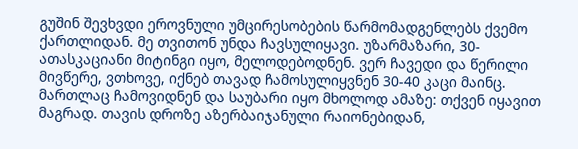გუშინ შევხვდი ეროვნული უმცირესობების წარმომადგენლებს ქვემო ქართლიდან. მე თვითონ უნდა ჩავსულიყავი. უზარმაზარი, 30-ათასკაციანი მიტინგი იყო, მელოდებოდნენ. ვერ ჩავედი და წერილი მივწერე, ვთხოვე, იქნებ თავად ჩამოსულიყვნენ 30-40 კაცი მაინც. მართლაც ჩამოვიდნენ და საუბარი იყო მხოლოდ ამაზე: თქვენ იყავით მაგრად. თავის დროზე აზერბაიჯანული რაიონებიდან,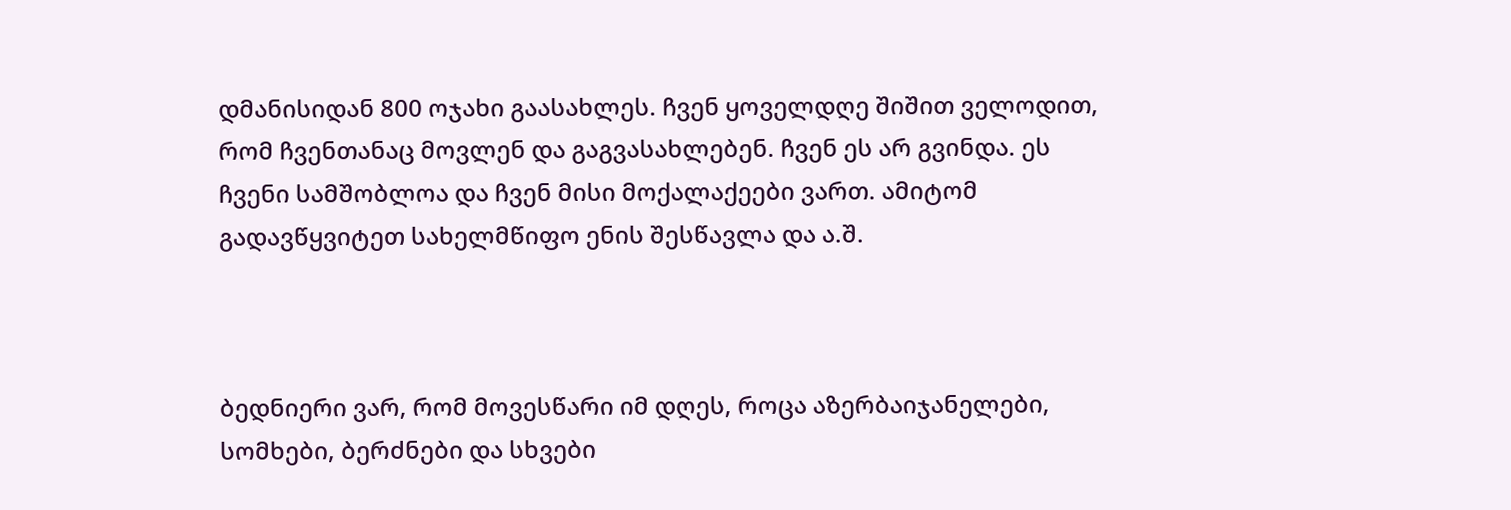დმანისიდან 800 ოჯახი გაასახლეს. ჩვენ ყოველდღე შიშით ველოდით, რომ ჩვენთანაც მოვლენ და გაგვასახლებენ. ჩვენ ეს არ გვინდა. ეს ჩვენი სამშობლოა და ჩვენ მისი მოქალაქეები ვართ. ამიტომ გადავწყვიტეთ სახელმწიფო ენის შესწავლა და ა.შ.



ბედნიერი ვარ, რომ მოვესწარი იმ დღეს, როცა აზერბაიჯანელები, სომხები, ბერძნები და სხვები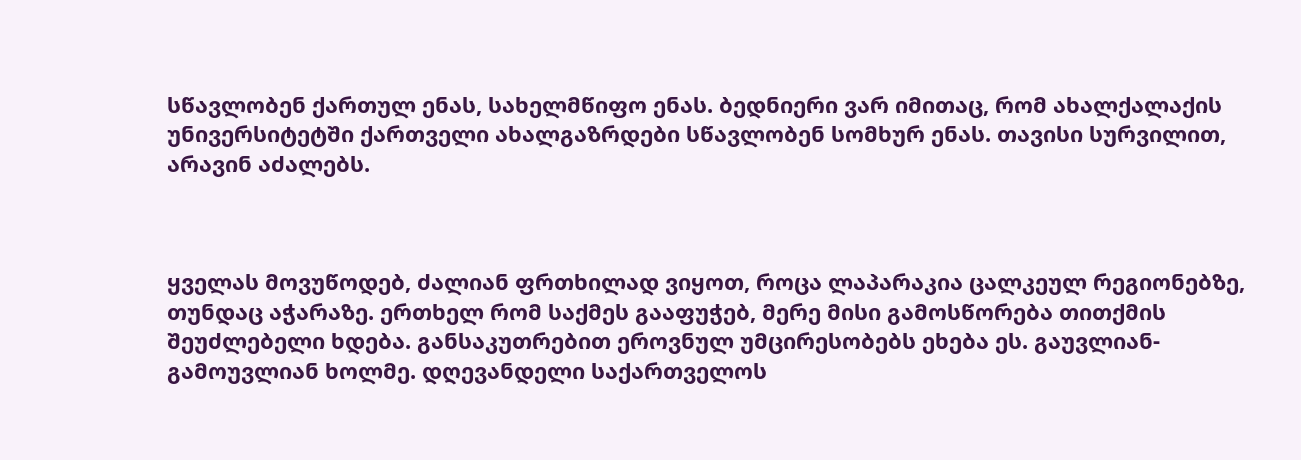სწავლობენ ქართულ ენას, სახელმწიფო ენას. ბედნიერი ვარ იმითაც, რომ ახალქალაქის უნივერსიტეტში ქართველი ახალგაზრდები სწავლობენ სომხურ ენას. თავისი სურვილით, არავინ აძალებს.



ყველას მოვუწოდებ, ძალიან ფრთხილად ვიყოთ, როცა ლაპარაკია ცალკეულ რეგიონებზე, თუნდაც აჭარაზე. ერთხელ რომ საქმეს გააფუჭებ, მერე მისი გამოსწორება თითქმის შეუძლებელი ხდება. განსაკუთრებით ეროვნულ უმცირესობებს ეხება ეს. გაუვლიან-გამოუვლიან ხოლმე. დღევანდელი საქართველოს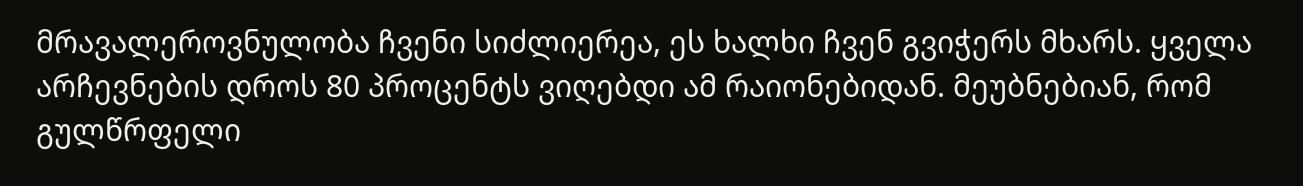მრავალეროვნულობა ჩვენი სიძლიერეა, ეს ხალხი ჩვენ გვიჭერს მხარს. ყველა არჩევნების დროს 80 პროცენტს ვიღებდი ამ რაიონებიდან. მეუბნებიან, რომ გულწრფელი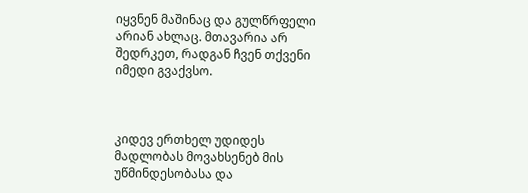იყვნენ მაშინაც და გულწრფელი არიან ახლაც. მთავარია არ შედრკეთ, რადგან ჩვენ თქვენი იმედი გვაქვსო.



კიდევ ერთხელ უდიდეს მადლობას მოვახსენებ მის უწმინდესობასა და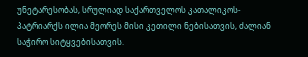უნეტარესობას, სრულიად საქართველოს კათალიკოს-პატრიარქს ილია მეორეს მისი კეთილი ნებისათვის, ძალიან საჭირო სიტყვებისათვის.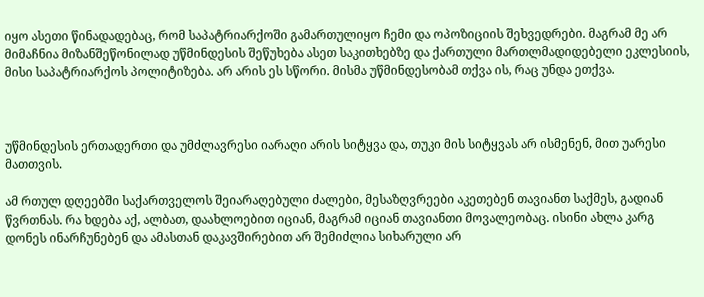იყო ასეთი წინადადებაც, რომ საპატრიარქოში გამართულიყო ჩემი და ოპოზიციის შეხვედრები. მაგრამ მე არ მიმაჩნია მიზანშეწონილად უწმინდესის შეწუხება ასეთ საკითხებზე და ქართული მართლმადიდებელი ეკლესიის, მისი საპატრიარქოს პოლიტიზება. არ არის ეს სწორი. მისმა უწმინდესობამ თქვა ის, რაც უნდა ეთქვა.



უწმინდესის ერთადერთი და უმძლავრესი იარაღი არის სიტყვა და, თუკი მის სიტყვას არ ისმენენ, მით უარესი მათთვის.

ამ რთულ დღეებში საქართველოს შეიარაღებული ძალები, მესაზღვრეები აკეთებენ თავიანთ საქმეს, გადიან წვრთნას. რა ხდება აქ, ალბათ, დაახლოებით იციან, მაგრამ იციან თავიანთი მოვალეობაც. ისინი ახლა კარგ დონეს ინარჩუნებენ და ამასთან დაკავშირებით არ შემიძლია სიხარული არ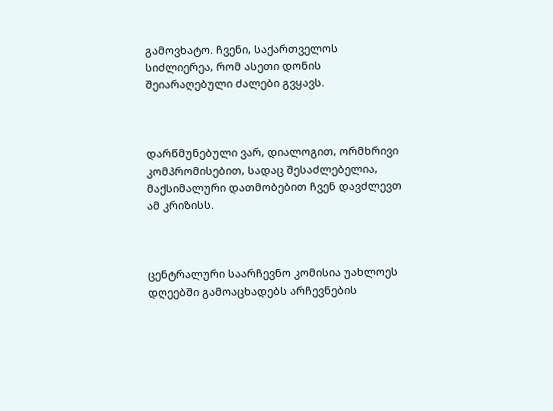გამოვხატო. ჩვენი, საქართველოს სიძლიერეა, რომ ასეთი დონის შეიარაღებული ძალები გვყავს.



დარწმუნებული ვარ, დიალოგით, ორმხრივი კომპრომისებით, სადაც შესაძლებელია, მაქსიმალური დათმობებით ჩვენ დავძლევთ ამ კრიზისს.



ცენტრალური საარჩევნო კომისია უახლოეს დღეებში გამოაცხადებს არჩევნების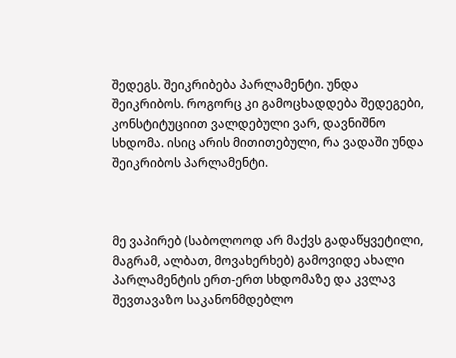შედეგს. შეიკრიბება პარლამენტი. უნდა შეიკრიბოს. როგორც კი გამოცხადდება შედეგები, კონსტიტუციით ვალდებული ვარ, დავნიშნო სხდომა. ისიც არის მითითებული, რა ვადაში უნდა შეიკრიბოს პარლამენტი.



მე ვაპირებ (საბოლოოდ არ მაქვს გადაწყვეტილი, მაგრამ, ალბათ, მოვახერხებ) გამოვიდე ახალი პარლამენტის ერთ-ერთ სხდომაზე და კვლავ შევთავაზო საკანონმდებლო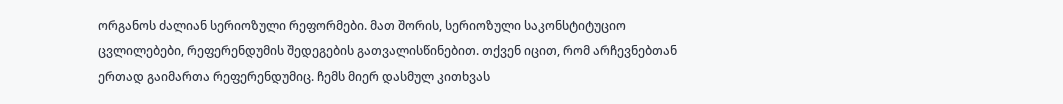ორგანოს ძალიან სერიოზული რეფორმები. მათ შორის, სერიოზული საკონსტიტუციო ცვლილებები, რეფერენდუმის შედეგების გათვალისწინებით. თქვენ იცით, რომ არჩევნებთან ერთად გაიმართა რეფერენდუმიც. ჩემს მიერ დასმულ კითხვას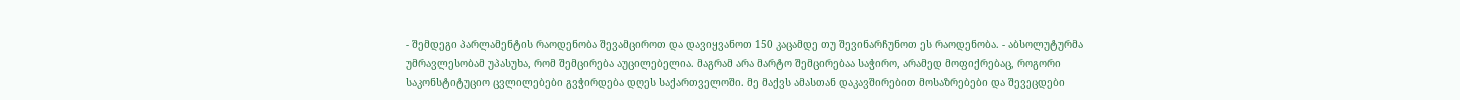- შემდეგი პარლამენტის რაოდენობა შევამციროთ და დავიყვანოთ 150 კაცამდე თუ შევინარჩუნოთ ეს რაოდენობა. - აბსოლუტურმა უმრავლესობამ უპასუხა, რომ შემცირება აუცილებელია. მაგრამ არა მარტო შემცირებაა საჭირო, არამედ მოფიქრებაც, როგორი საკონსტიტუციო ცვლილებები გვჭირდება დღეს საქართველოში. მე მაქვს ამასთან დაკავშირებით მოსაზრებები და შევეცდები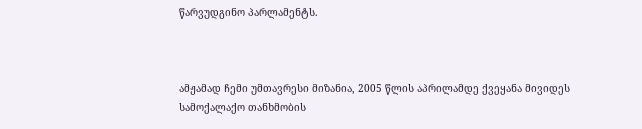წარვუდგინო პარლამენტს.



ამჟამად ჩემი უმთავრესი მიზანია, 2005 წლის აპრილამდე ქვეყანა მივიდეს სამოქალაქო თანხმობის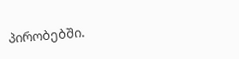პირობებში.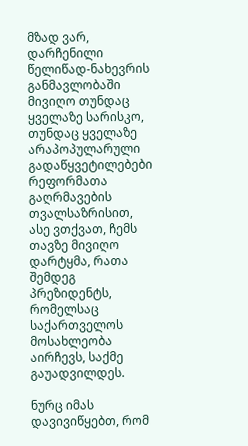მზად ვარ, დარჩენილი წელიწად-ნახევრის განმავლობაში მივიღო თუნდაც ყველაზე სარისკო, თუნდაც ყველაზე არაპოპულარული გადაწყვეტილებები რეფორმათა გაღრმავების თვალსაზრისით, ასე ვთქვათ, ჩემს თავზე მივიღო დარტყმა, რათა შემდეგ პრეზიდენტს, რომელსაც საქართველოს მოსახლეობა აირჩევს, საქმე გაუადვილდეს.

ნურც იმას დავივიწყებთ, რომ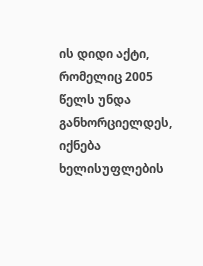ის დიდი აქტი, რომელიც 2005 წელს უნდა განხორციელდეს, იქნება ხელისუფლების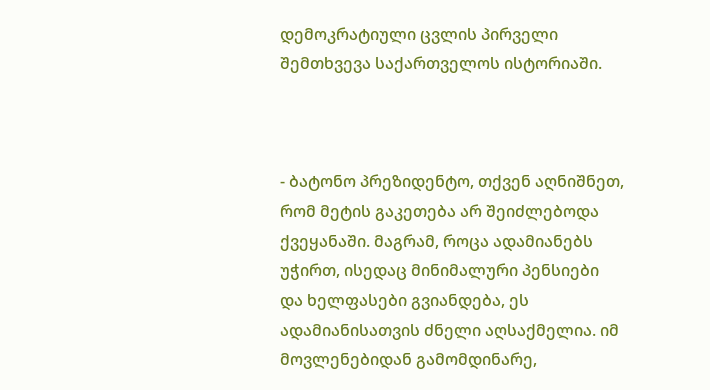დემოკრატიული ცვლის პირველი შემთხვევა საქართველოს ისტორიაში.



- ბატონო პრეზიდენტო, თქვენ აღნიშნეთ, რომ მეტის გაკეთება არ შეიძლებოდა ქვეყანაში. მაგრამ, როცა ადამიანებს უჭირთ, ისედაც მინიმალური პენსიები და ხელფასები გვიანდება, ეს ადამიანისათვის ძნელი აღსაქმელია. იმ მოვლენებიდან გამომდინარე,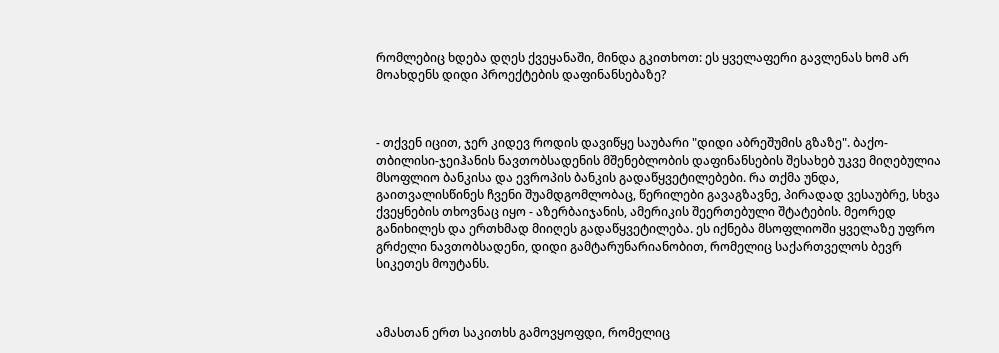რომლებიც ხდება დღეს ქვეყანაში, მინდა გკითხოთ: ეს ყველაფერი გავლენას ხომ არ მოახდენს დიდი პროექტების დაფინანსებაზე?



- თქვენ იცით, ჯერ კიდევ როდის დავიწყე საუბარი "დიდი აბრეშუმის გზაზე". ბაქო-თბილისი-ჯეიჰანის ნავთობსადენის მშენებლობის დაფინანსების შესახებ უკვე მიღებულია მსოფლიო ბანკისა და ევროპის ბანკის გადაწყვეტილებები. რა თქმა უნდა, გაითვალისწინეს ჩვენი შუამდგომლობაც, წერილები გავაგზავნე, პირადად ვესაუბრე, სხვა ქვეყნების თხოვნაც იყო - აზერბაიჯანის, ამერიკის შეერთებული შტატების. მეორედ განიხილეს და ერთხმად მიიღეს გადაწყვეტილება. ეს იქნება მსოფლიოში ყველაზე უფრო გრძელი ნავთობსადენი, დიდი გამტარუნარიანობით, რომელიც საქართველოს ბევრ სიკეთეს მოუტანს.



ამასთან ერთ საკითხს გამოვყოფდი, რომელიც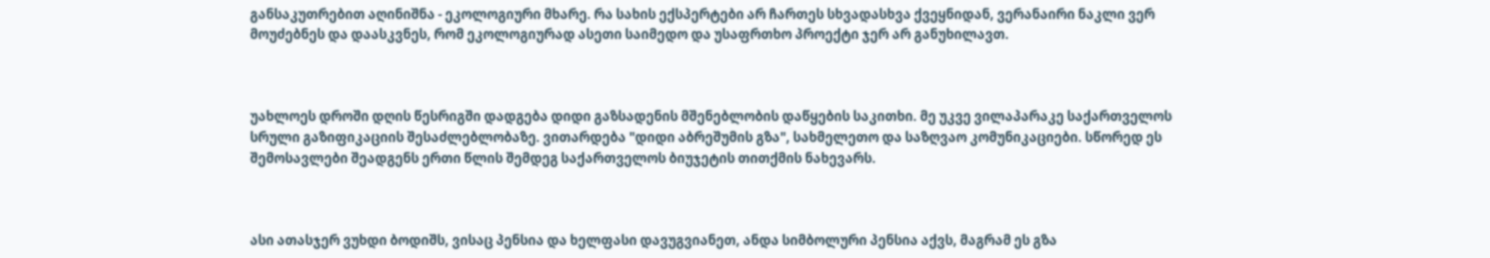განსაკუთრებით აღინიშნა - ეკოლოგიური მხარე. რა სახის ექსპერტები არ ჩართეს სხვადასხვა ქვეყნიდან, ვერანაირი ნაკლი ვერ მოუძებნეს და დაასკვნეს, რომ ეკოლოგიურად ასეთი საიმედო და უსაფრთხო პროექტი ჯერ არ განუხილავთ.



უახლოეს დროში დღის წესრიგში დადგება დიდი გაზსადენის მშენებლობის დაწყების საკითხი. მე უკვე ვილაპარაკე საქართველოს სრული გაზიფიკაციის შესაძლებლობაზე. ვითარდება "დიდი აბრეშუმის გზა", სახმელეთო და საზღვაო კომუნიკაციები. სწორედ ეს შემოსავლები შეადგენს ერთი წლის შემდეგ საქართველოს ბიუჯეტის თითქმის ნახევარს.



ასი ათასჯერ ვუხდი ბოდიშს, ვისაც პენსია და ხელფასი დავუგვიანეთ, ანდა სიმბოლური პენსია აქვს, მაგრამ ეს გზა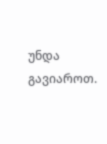უნდა გავიაროთ.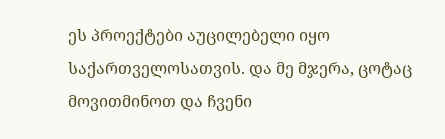ეს პროექტები აუცილებელი იყო საქართველოსათვის. და მე მჯერა, ცოტაც მოვითმინოთ და ჩვენი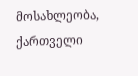მოსახლეობა, ქართველი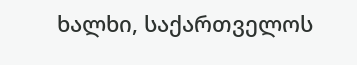ხალხი, საქართველოს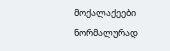მოქალაქეები ნორმალურად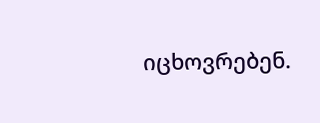იცხოვრებენ.